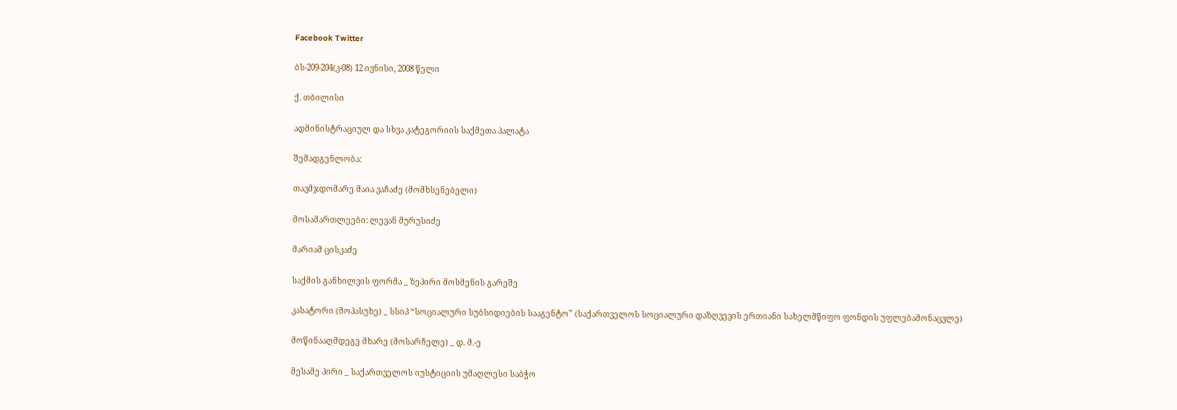Facebook Twitter

ბს-209-204(კ-08) 12 ივნისი, 2008 წელი

ქ. თბილისი

ადმინისტრაციულ და სხვა კატეგორიის საქმეთა პალატა

შემადგენლობა:

თავმჯდომარე მაია ვაჩაძე (მომხსენებელი)

მოსამართლეები: ლევან მურუსიძე

მარიამ ცისკაძე

საქმის განხილვის ფორმა _ ზეპირი მოსმენის გარეშე

კასატორი (მოპასუხე) _ სსიპ “სოციალური სუბსიდიების სააგენტო” (საქართველოს სოციალური დაზღვევის ერთიანი სახელმწიფო ფონდის უფლებამონაცვლე)

მოწინააღმდეგე მხარე (მოსარჩელე) _ დ. მ.-ე

მესამე პირი _ საქართველოს იუსტიციის უმაღლესი საბჭო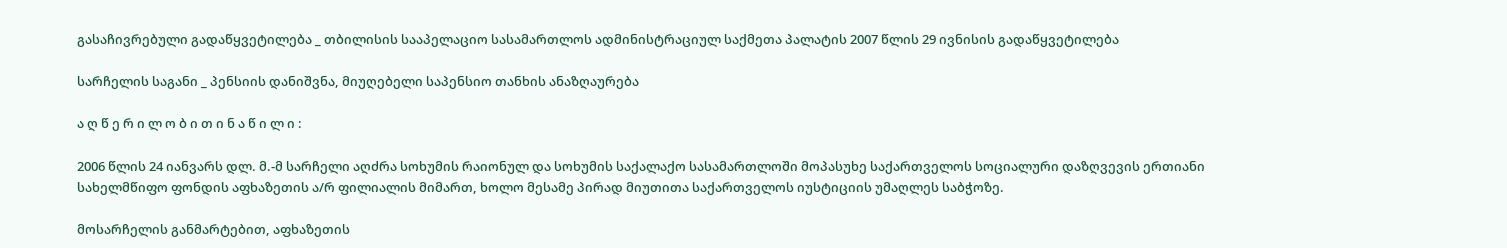გასაჩივრებული გადაწყვეტილება _ თბილისის სააპელაციო სასამართლოს ადმინისტრაციულ საქმეთა პალატის 2007 წლის 29 ივნისის გადაწყვეტილება

სარჩელის საგანი _ პენსიის დანიშვნა, მიუღებელი საპენსიო თანხის ანაზღაურება

ა ღ წ ე რ ი ლ ო ბ ი თ ი ნ ა წ ი ლ ი :

2006 წლის 24 იანვარს დლ. მ.-მ სარჩელი აღძრა სოხუმის რაიონულ და სოხუმის საქალაქო სასამართლოში მოპასუხე საქართველოს სოციალური დაზღვევის ერთიანი სახელმწიფო ფონდის აფხაზეთის ა/რ ფილიალის მიმართ, ხოლო მესამე პირად მიუთითა საქართველოს იუსტიციის უმაღლეს საბჭოზე.

მოსარჩელის განმარტებით, აფხაზეთის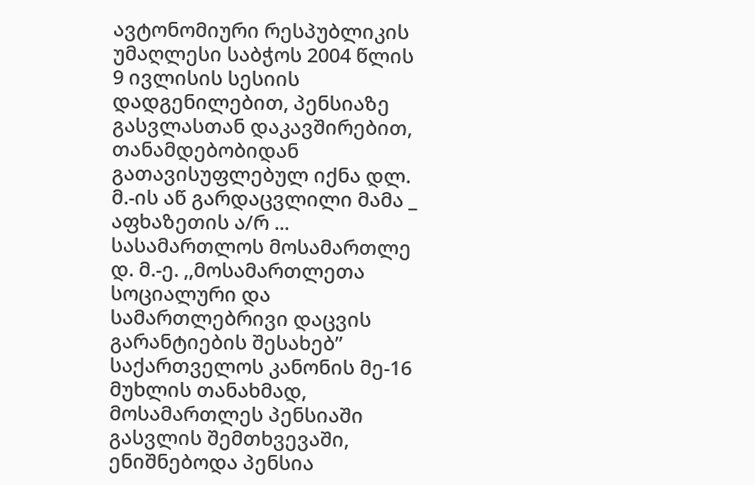ავტონომიური რესპუბლიკის უმაღლესი საბჭოს 2004 წლის 9 ივლისის სესიის დადგენილებით, პენსიაზე გასვლასთან დაკავშირებით, თანამდებობიდან გათავისუფლებულ იქნა დლ. მ.-ის აწ გარდაცვლილი მამა _ აფხაზეთის ა/რ ... სასამართლოს მოსამართლე დ. მ.-ე. ,,მოსამართლეთა სოციალური და სამართლებრივი დაცვის გარანტიების შესახებ” საქართველოს კანონის მე-16 მუხლის თანახმად, მოსამართლეს პენსიაში გასვლის შემთხვევაში, ენიშნებოდა პენსია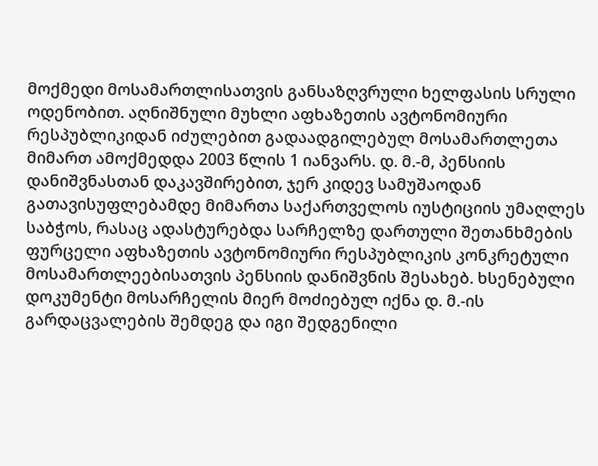მოქმედი მოსამართლისათვის განსაზღვრული ხელფასის სრული ოდენობით. აღნიშნული მუხლი აფხაზეთის ავტონომიური რესპუბლიკიდან იძულებით გადაადგილებულ მოსამართლეთა მიმართ ამოქმედდა 2003 წლის 1 იანვარს. დ. მ.-მ, პენსიის დანიშვნასთან დაკავშირებით, ჯერ კიდევ სამუშაოდან გათავისუფლებამდე მიმართა საქართველოს იუსტიციის უმაღლეს საბჭოს, რასაც ადასტურებდა სარჩელზე დართული შეთანხმების ფურცელი აფხაზეთის ავტონომიური რესპუბლიკის კონკრეტული მოსამართლეებისათვის პენსიის დანიშვნის შესახებ. ხსენებული დოკუმენტი მოსარჩელის მიერ მოძიებულ იქნა დ. მ.-ის გარდაცვალების შემდეგ და იგი შედგენილი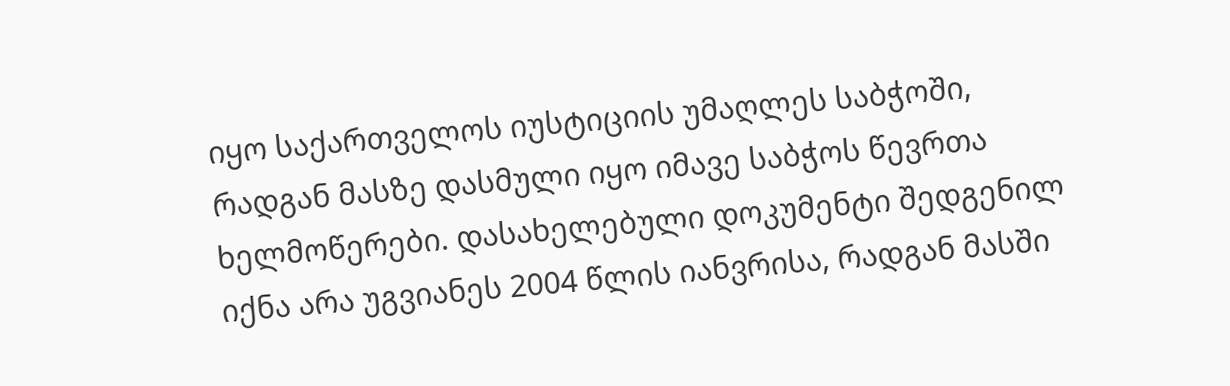იყო საქართველოს იუსტიციის უმაღლეს საბჭოში, რადგან მასზე დასმული იყო იმავე საბჭოს წევრთა ხელმოწერები. დასახელებული დოკუმენტი შედგენილ იქნა არა უგვიანეს 2004 წლის იანვრისა, რადგან მასში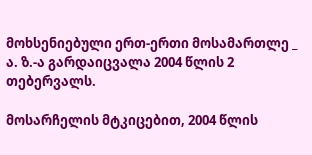მოხსენიებული ერთ-ერთი მოსამართლე _ ა. ზ.-ა გარდაიცვალა 2004 წლის 2 თებერვალს.

მოსარჩელის მტკიცებით, 2004 წლის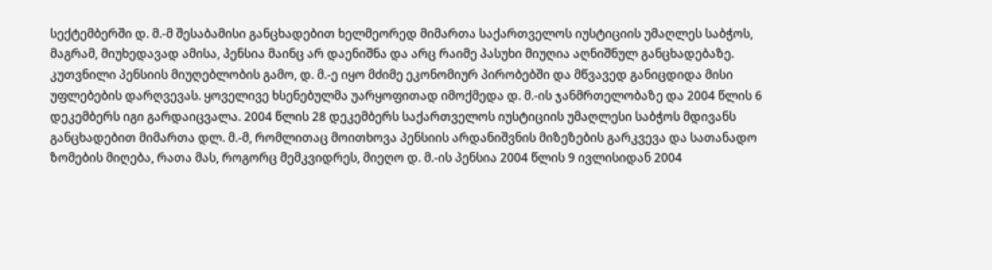სექტემბერში დ. მ.-მ შესაბამისი განცხადებით ხელმეორედ მიმართა საქართველოს იუსტიციის უმაღლეს საბჭოს, მაგრამ, მიუხედავად ამისა, პენსია მაინც არ დაენიშნა და არც რაიმე პასუხი მიუღია აღნიშნულ განცხადებაზე. კუთვნილი პენსიის მიუღებლობის გამო, დ. მ.-ე იყო მძიმე ეკონომიურ პირობებში და მწვავედ განიცდიდა მისი უფლებების დარღვევას. ყოველივე ხსენებულმა უარყოფითად იმოქმედა დ. მ.-ის ჯანმრთელობაზე და 2004 წლის 6 დეკემბერს იგი გარდაიცვალა. 2004 წლის 28 დეკემბერს საქართველოს იუსტიციის უმაღლესი საბჭოს მდივანს განცხადებით მიმართა დლ. მ.-მ, რომლითაც მოითხოვა პენსიის არდანიშვნის მიზეზების გარკვევა და სათანადო ზომების მიღება, რათა მას, როგორც მემკვიდრეს, მიეღო დ. მ.-ის პენსია 2004 წლის 9 ივლისიდან 2004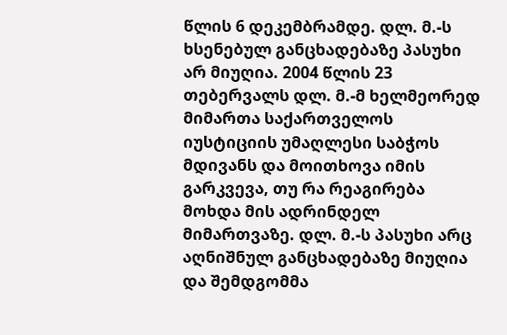წლის 6 დეკემბრამდე. დლ. მ.-ს ხსენებულ განცხადებაზე პასუხი არ მიუღია. 2004 წლის 23 თებერვალს დლ. მ.-მ ხელმეორედ მიმართა საქართველოს იუსტიციის უმაღლესი საბჭოს მდივანს და მოითხოვა იმის გარკვევა, თუ რა რეაგირება მოხდა მის ადრინდელ მიმართვაზე. დლ. მ.-ს პასუხი არც აღნიშნულ განცხადებაზე მიუღია და შემდგომმა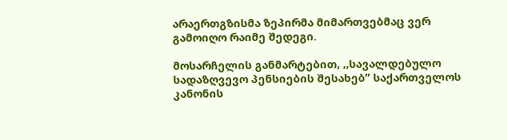არაერთგზისმა ზეპირმა მიმართვებმაც ვერ გამოიღო რაიმე შედეგი.

მოსარჩელის განმარტებით, ,,სავალდებულო სადაზღვევო პენსიების შესახებ” საქართველოს კანონის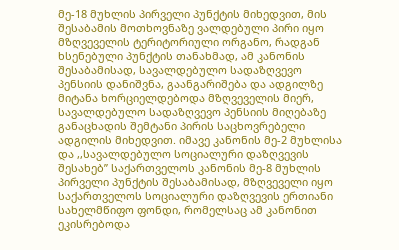მე-18 მუხლის პირველი პუნქტის მიხედვით, მის შესაბამის მოთხოვნაზე ვალდებული პირი იყო მზღვეველის ტერიტორიული ორგანო, რადგან ხსენებული პუნქტის თანახმად, ამ კანონის შესაბამისად, სავალდებულო სადაზღვევო პენსიის დანიშვნა, გაანგარიშება და ადგილზე მიტანა ხორციელდებოდა მზღვეველის მიერ, სავალდებულო სადაზღვევო პენსიის მიღებაზე განაცხადის შემტანი პირის საცხოვრებელი ადგილის მიხედვით. იმავე კანონის მე-2 მუხლისა და ,,სავალდებულო სოციალური დაზღვევის შესახებ” საქართველოს კანონის მე-8 მუხლის პირველი პუნქტის შესაბამისად, მზღვეველი იყო საქართველოს სოციალური დაზღვევის ერთიანი სახელმწიფო ფონდი, რომელსაც ამ კანონით ეკისრებოდა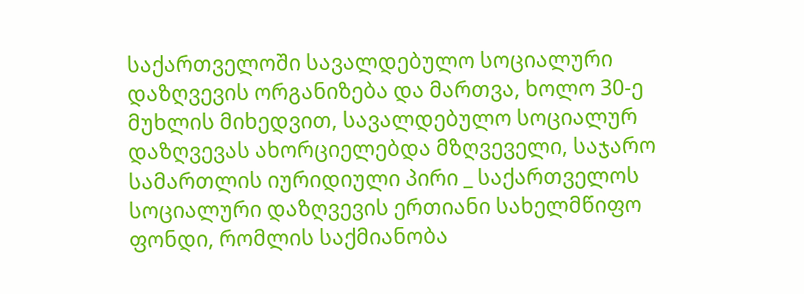საქართველოში სავალდებულო სოციალური დაზღვევის ორგანიზება და მართვა, ხოლო 30-ე მუხლის მიხედვით, სავალდებულო სოციალურ დაზღვევას ახორციელებდა მზღვეველი, საჯარო სამართლის იურიდიული პირი _ საქართველოს სოციალური დაზღვევის ერთიანი სახელმწიფო ფონდი, რომლის საქმიანობა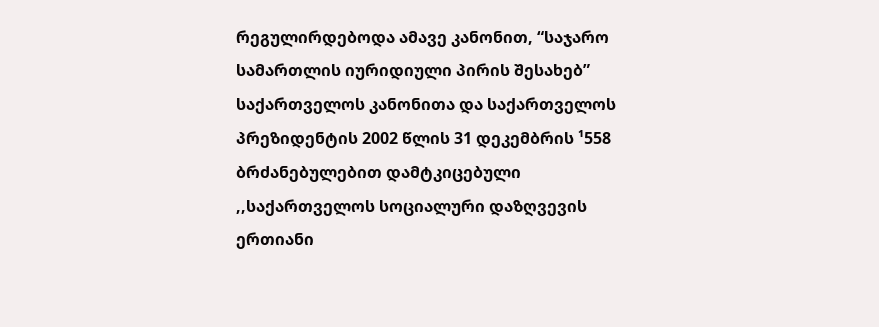რეგულირდებოდა ამავე კანონით, “საჯარო სამართლის იურიდიული პირის შესახებ” საქართველოს კანონითა და საქართველოს პრეზიდენტის 2002 წლის 31 დეკემბრის ¹558 ბრძანებულებით დამტკიცებული ,,საქართველოს სოციალური დაზღვევის ერთიანი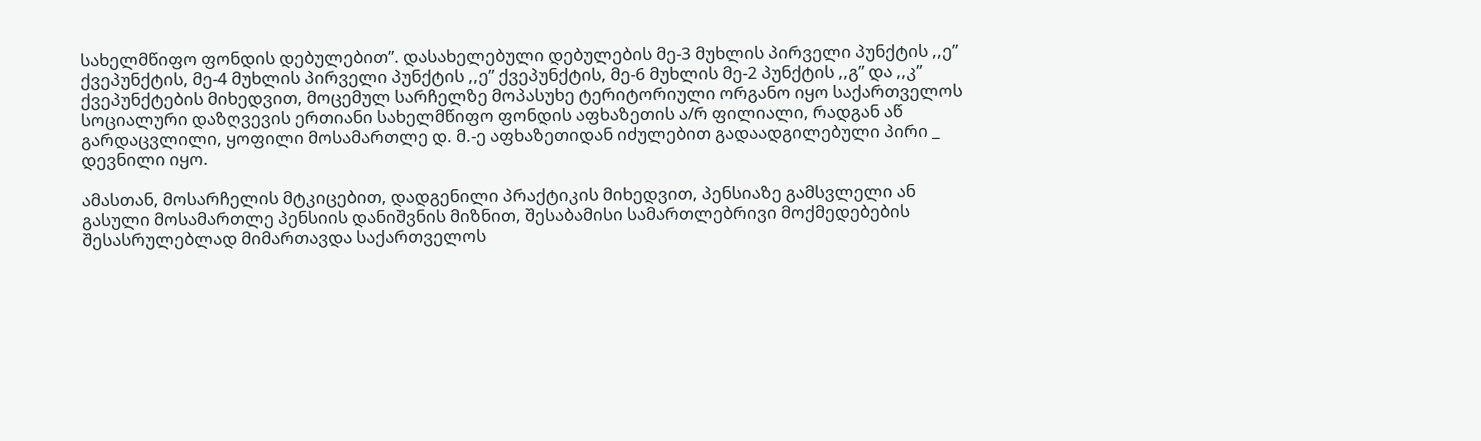სახელმწიფო ფონდის დებულებით”. დასახელებული დებულების მე-3 მუხლის პირველი პუნქტის ,,ე” ქვეპუნქტის, მე-4 მუხლის პირველი პუნქტის ,,ე” ქვეპუნქტის, მე-6 მუხლის მე-2 პუნქტის ,,გ” და ,,კ” ქვეპუნქტების მიხედვით, მოცემულ სარჩელზე მოპასუხე ტერიტორიული ორგანო იყო საქართველოს სოციალური დაზღვევის ერთიანი სახელმწიფო ფონდის აფხაზეთის ა/რ ფილიალი, რადგან აწ გარდაცვლილი, ყოფილი მოსამართლე დ. მ.-ე აფხაზეთიდან იძულებით გადაადგილებული პირი _ დევნილი იყო.

ამასთან, მოსარჩელის მტკიცებით, დადგენილი პრაქტიკის მიხედვით, პენსიაზე გამსვლელი ან გასული მოსამართლე პენსიის დანიშვნის მიზნით, შესაბამისი სამართლებრივი მოქმედებების შესასრულებლად მიმართავდა საქართველოს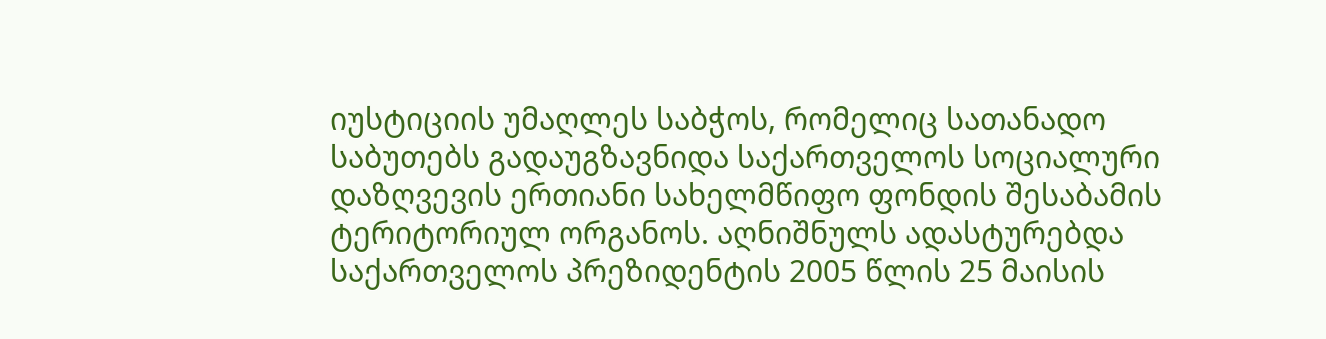იუსტიციის უმაღლეს საბჭოს, რომელიც სათანადო საბუთებს გადაუგზავნიდა საქართველოს სოციალური დაზღვევის ერთიანი სახელმწიფო ფონდის შესაბამის ტერიტორიულ ორგანოს. აღნიშნულს ადასტურებდა საქართველოს პრეზიდენტის 2005 წლის 25 მაისის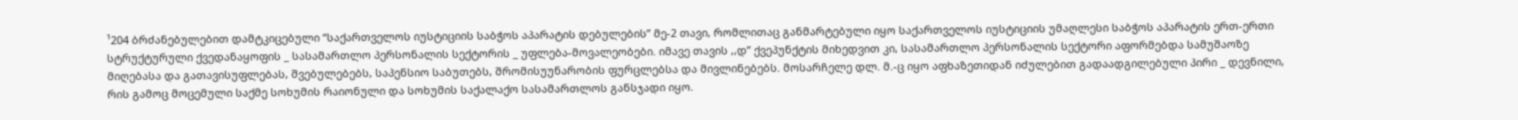¹204 ბრძანებულებით დამტკიცებული “საქართველოს იუსტიციის საბჭოს აპარატის დებულების” მე-2 თავი, რომლითაც განმარტებული იყო საქართველოს იუსტიციის უმაღლესი საბჭოს აპარატის ერთ-ერთი სტრუქტურული ქვედანაყოფის _ სასამართლო პერსონალის სექტორის _ უფლება-მოვალეობები. იმავე თავის ,,დ” ქვეპუნქტის მიხედვით კი, სასამართლო პერსონალის სექტორი აფორმებდა სამუშაოზე მიღებასა და გათავისუფლებას, შვებულებებს, საპენსიო საბუთებს, შრომისუუნარობის ფურცლებსა და მივლინებებს. მოსარჩელე დლ. მ.-ც იყო აფხაზეთიდან იძულებით გადაადგილებული პირი _ დევნილი, რის გამოც მოცემული საქმე სოხუმის რაიონული და სოხუმის საქალაქო სასამართლოს განსჯადი იყო.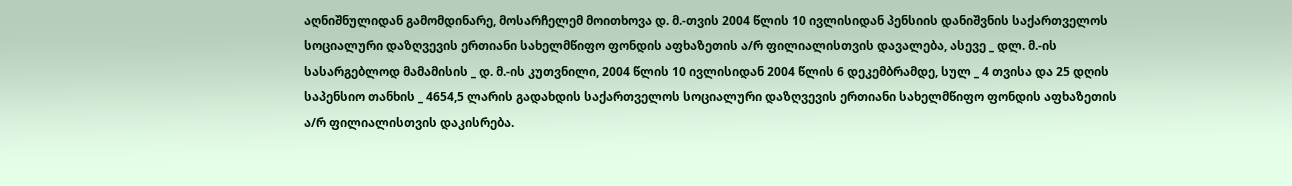აღნიშნულიდან გამომდინარე, მოსარჩელემ მოითხოვა დ. მ.-თვის 2004 წლის 10 ივლისიდან პენსიის დანიშვნის საქართველოს სოციალური დაზღვევის ერთიანი სახელმწიფო ფონდის აფხაზეთის ა/რ ფილიალისთვის დავალება, ასევე _ დლ. მ.-ის სასარგებლოდ მამამისის _ დ. მ.-ის კუთვნილი, 2004 წლის 10 ივლისიდან 2004 წლის 6 დეკემბრამდე, სულ _ 4 თვისა და 25 დღის საპენსიო თანხის _ 4654,5 ლარის გადახდის საქართველოს სოციალური დაზღვევის ერთიანი სახელმწიფო ფონდის აფხაზეთის ა/რ ფილიალისთვის დაკისრება.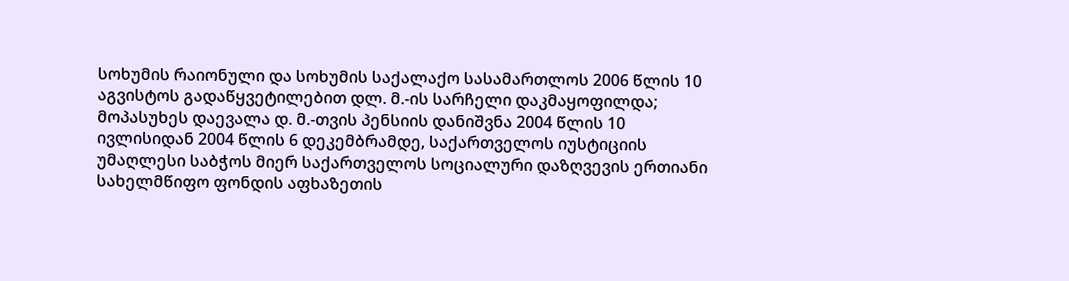სოხუმის რაიონული და სოხუმის საქალაქო სასამართლოს 2006 წლის 10 აგვისტოს გადაწყვეტილებით დლ. მ.-ის სარჩელი დაკმაყოფილდა; მოპასუხეს დაევალა დ. მ.-თვის პენსიის დანიშვნა 2004 წლის 10 ივლისიდან 2004 წლის 6 დეკემბრამდე, საქართველოს იუსტიციის უმაღლესი საბჭოს მიერ საქართველოს სოციალური დაზღვევის ერთიანი სახელმწიფო ფონდის აფხაზეთის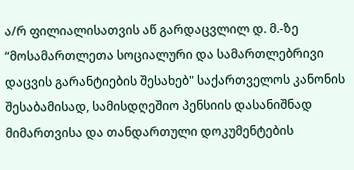ა/რ ფილიალისათვის აწ გარდაცვლილ დ. მ.-ზე “მოსამართლეთა სოციალური და სამართლებრივი დაცვის გარანტიების შესახებ" საქართველოს კანონის შესაბამისად, სამისდღეშიო პენსიის დასანიშნად მიმართვისა და თანდართული დოკუმენტების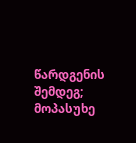წარდგენის შემდეგ; მოპასუხე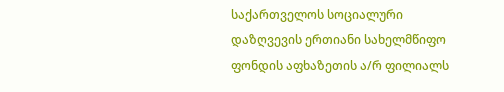საქართველოს სოციალური დაზღვევის ერთიანი სახელმწიფო ფონდის აფხაზეთის ა/რ ფილიალს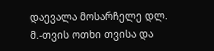დაევალა მოსარჩელე დლ. მ.-თვის ოთხი თვისა და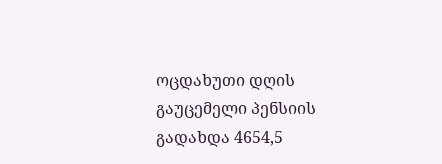ოცდახუთი დღის გაუცემელი პენსიის გადახდა 4654,5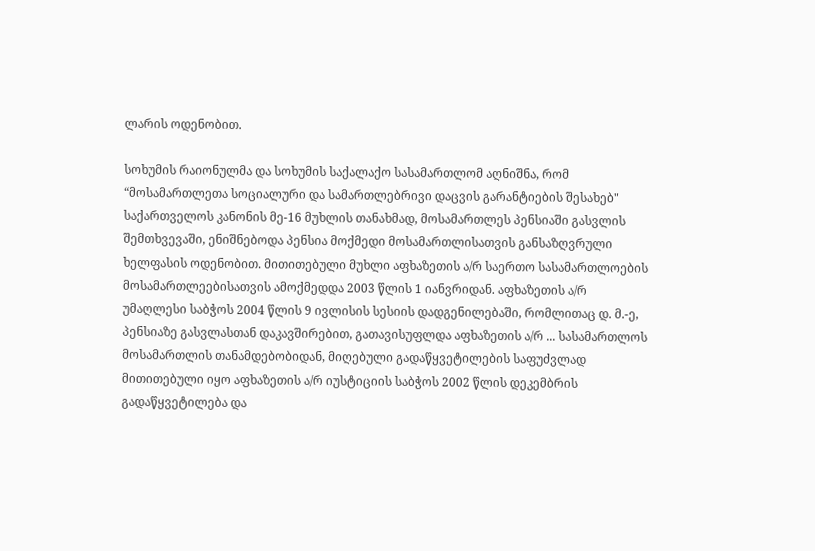ლარის ოდენობით.

სოხუმის რაიონულმა და სოხუმის საქალაქო სასამართლომ აღნიშნა, რომ “მოსამართლეთა სოციალური და სამართლებრივი დაცვის გარანტიების შესახებ" საქართველოს კანონის მე-16 მუხლის თანახმად, მოსამართლეს პენსიაში გასვლის შემთხვევაში, ენიშნებოდა პენსია მოქმედი მოსამართლისათვის განსაზღვრული ხელფასის ოდენობით. მითითებული მუხლი აფხაზეთის ა/რ საერთო სასამართლოების მოსამართლეებისათვის ამოქმედდა 2003 წლის 1 იანვრიდან. აფხაზეთის ა/რ უმაღლესი საბჭოს 2004 წლის 9 ივლისის სესიის დადგენილებაში, რომლითაც დ. მ.-ე, პენსიაზე გასვლასთან დაკავშირებით, გათავისუფლდა აფხაზეთის ა/რ ... სასამართლოს მოსამართლის თანამდებობიდან, მიღებული გადაწყვეტილების საფუძვლად მითითებული იყო აფხაზეთის ა/რ იუსტიციის საბჭოს 2002 წლის დეკემბრის გადაწყვეტილება და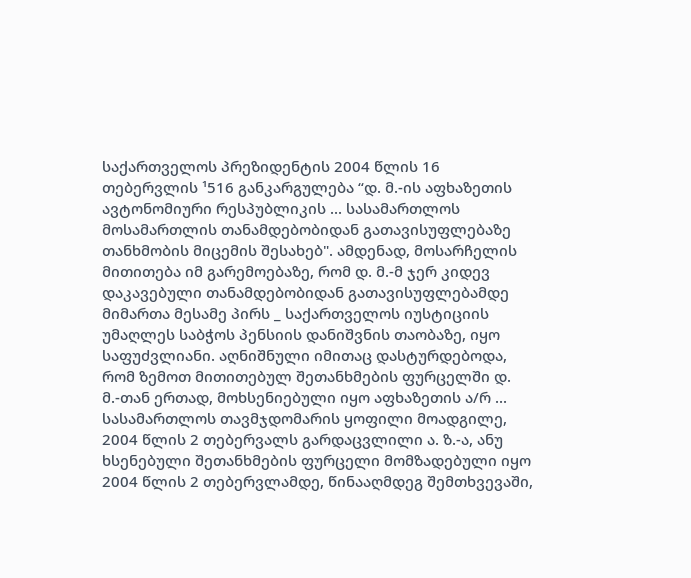საქართველოს პრეზიდენტის 2004 წლის 16 თებერვლის ¹516 განკარგულება “დ. მ.-ის აფხაზეთის ავტონომიური რესპუბლიკის ... სასამართლოს მოსამართლის თანამდებობიდან გათავისუფლებაზე თანხმობის მიცემის შესახებ". ამდენად, მოსარჩელის მითითება იმ გარემოებაზე, რომ დ. მ.-მ ჯერ კიდევ დაკავებული თანამდებობიდან გათავისუფლებამდე მიმართა მესამე პირს _ საქართველოს იუსტიციის უმაღლეს საბჭოს პენსიის დანიშვნის თაობაზე, იყო საფუძვლიანი. აღნიშნული იმითაც დასტურდებოდა, რომ ზემოთ მითითებულ შეთანხმების ფურცელში დ. მ.-თან ერთად, მოხსენიებული იყო აფხაზეთის ა/რ ... სასამართლოს თავმჯდომარის ყოფილი მოადგილე, 2004 წლის 2 თებერვალს გარდაცვლილი ა. ზ.-ა, ანუ ხსენებული შეთანხმების ფურცელი მომზადებული იყო 2004 წლის 2 თებერვლამდე, წინააღმდეგ შემთხვევაში,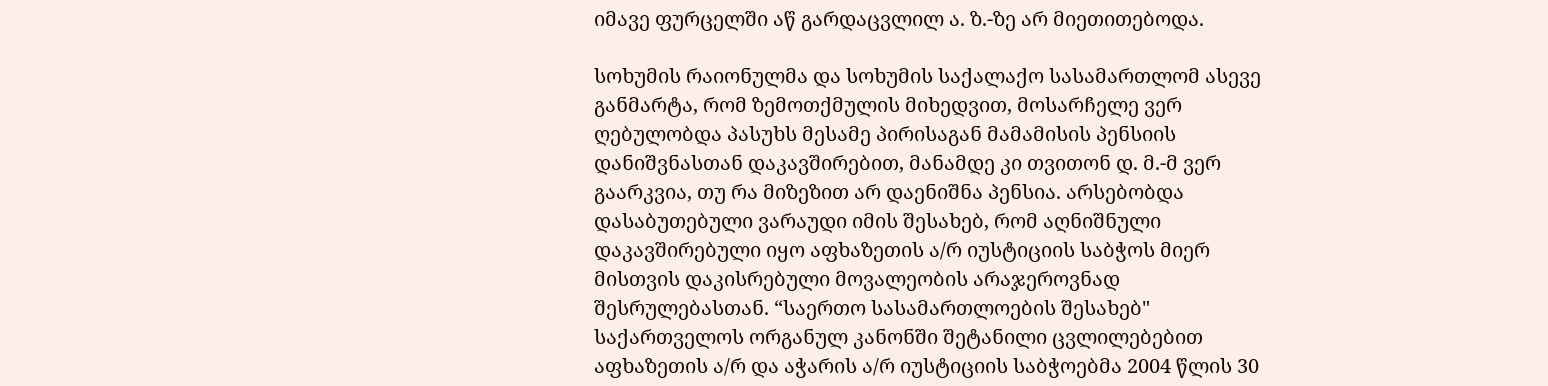იმავე ფურცელში აწ გარდაცვლილ ა. ზ.-ზე არ მიეთითებოდა.

სოხუმის რაიონულმა და სოხუმის საქალაქო სასამართლომ ასევე განმარტა, რომ ზემოთქმულის მიხედვით, მოსარჩელე ვერ ღებულობდა პასუხს მესამე პირისაგან მამამისის პენსიის დანიშვნასთან დაკავშირებით, მანამდე კი თვითონ დ. მ.-მ ვერ გაარკვია, თუ რა მიზეზით არ დაენიშნა პენსია. არსებობდა დასაბუთებული ვარაუდი იმის შესახებ, რომ აღნიშნული დაკავშირებული იყო აფხაზეთის ა/რ იუსტიციის საბჭოს მიერ მისთვის დაკისრებული მოვალეობის არაჯეროვნად შესრულებასთან. “საერთო სასამართლოების შესახებ" საქართველოს ორგანულ კანონში შეტანილი ცვლილებებით აფხაზეთის ა/რ და აჭარის ა/რ იუსტიციის საბჭოებმა 2004 წლის 30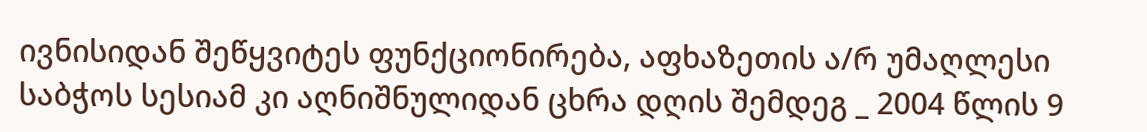ივნისიდან შეწყვიტეს ფუნქციონირება, აფხაზეთის ა/რ უმაღლესი საბჭოს სესიამ კი აღნიშნულიდან ცხრა დღის შემდეგ _ 2004 წლის 9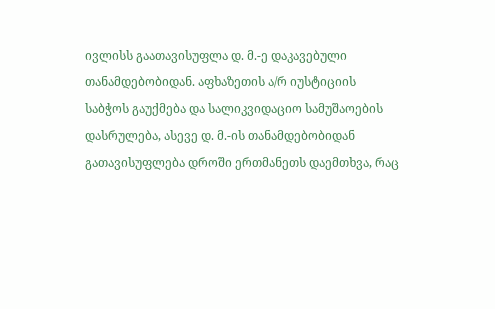ივლისს გაათავისუფლა დ. მ.-ე დაკავებული თანამდებობიდან. აფხაზეთის ა/რ იუსტიციის საბჭოს გაუქმება და სალიკვიდაციო სამუშაოების დასრულება, ასევე დ. მ.-ის თანამდებობიდან გათავისუფლება დროში ერთმანეთს დაემთხვა, რაც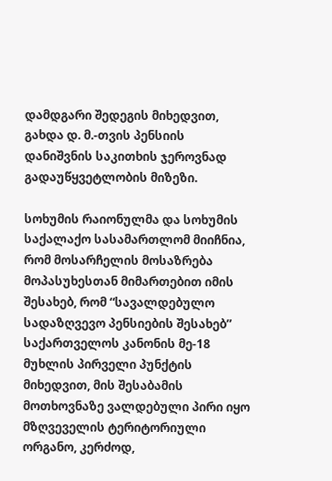დამდგარი შედეგის მიხედვით, გახდა დ. მ.-თვის პენსიის დანიშვნის საკითხის ჯეროვნად გადაუწყვეტლობის მიზეზი.

სოხუმის რაიონულმა და სოხუმის საქალაქო სასამართლომ მიიჩნია, რომ მოსარჩელის მოსაზრება მოპასუხესთან მიმართებით იმის შესახებ, რომ “სავალდებულო სადაზღვევო პენსიების შესახებ” საქართველოს კანონის მე-18 მუხლის პირველი პუნქტის მიხედვით, მის შესაბამის მოთხოვნაზე ვალდებული პირი იყო მზღვეველის ტერიტორიული ორგანო, კერძოდ,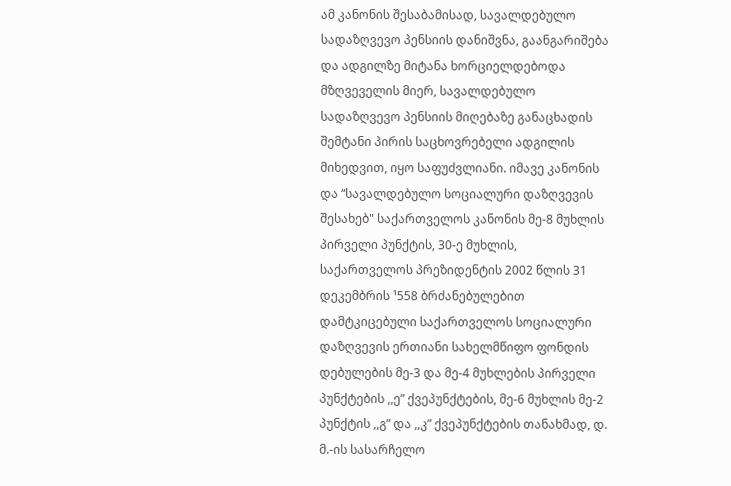ამ კანონის შესაბამისად, სავალდებულო სადაზღვევო პენსიის დანიშვნა, გაანგარიშება და ადგილზე მიტანა ხორციელდებოდა მზღვეველის მიერ, სავალდებულო სადაზღვევო პენსიის მიღებაზე განაცხადის შემტანი პირის საცხოვრებელი ადგილის მიხედვით, იყო საფუძვლიანი. იმავე კანონის და “სავალდებულო სოციალური დაზღვევის შესახებ" საქართველოს კანონის მე-8 მუხლის პირველი პუნქტის, 30-ე მუხლის, საქართველოს პრეზიდენტის 2002 წლის 31 დეკემბრის ¹558 ბრძანებულებით დამტკიცებული საქართველოს სოციალური დაზღვევის ერთიანი სახელმწიფო ფონდის დებულების მე-3 და მე-4 მუხლების პირველი პუნქტების ,,ე” ქვეპუნქტების, მე-6 მუხლის მე-2 პუნქტის ,,გ” და ,,კ” ქვეპუნქტების თანახმად, დ. მ.-ის სასარჩელო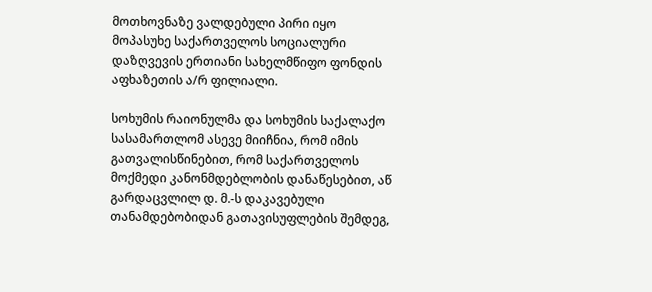მოთხოვნაზე ვალდებული პირი იყო მოპასუხე საქართველოს სოციალური დაზღვევის ერთიანი სახელმწიფო ფონდის აფხაზეთის ა/რ ფილიალი.

სოხუმის რაიონულმა და სოხუმის საქალაქო სასამართლომ ასევე მიიჩნია, რომ იმის გათვალისწინებით, რომ საქართველოს მოქმედი კანონმდებლობის დანაწესებით, აწ გარდაცვლილ დ. მ.-ს დაკავებული თანამდებობიდან გათავისუფლების შემდეგ,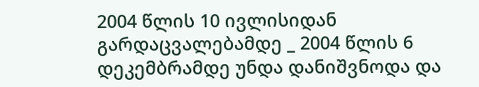2004 წლის 10 ივლისიდან გარდაცვალებამდე _ 2004 წლის 6 დეკემბრამდე უნდა დანიშვნოდა და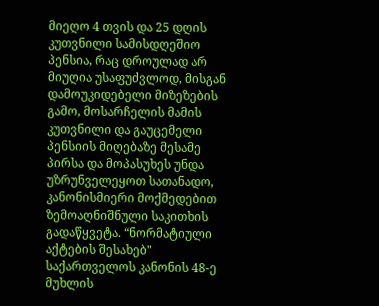მიეღო 4 თვის და 25 დღის კუთვნილი სამისდღეშიო პენსია, რაც დროულად არ მიუღია უსაფუძვლოდ, მისგან დამოუკიდებელი მიზეზების გამო, მოსარჩელის მამის კუთვნილი და გაუცემელი პენსიის მიღებაზე მესამე პირსა და მოპასუხეს უნდა უზრუნველეყოთ სათანადო, კანონისმიერი მოქმედებით ზემოაღნიშნული საკითხის გადაწყვეტა. “ნორმატიული აქტების შესახებ" საქართველოს კანონის 48-ე მუხლის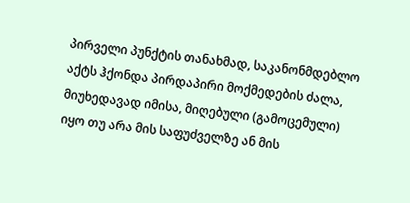პირველი პუნქტის თანახმად, საკანონმდებლო აქტს ჰქონდა პირდაპირი მოქმედების ძალა, მიუხედავად იმისა, მიღებული (გამოცემული) იყო თუ არა მის საფუძველზე ან მის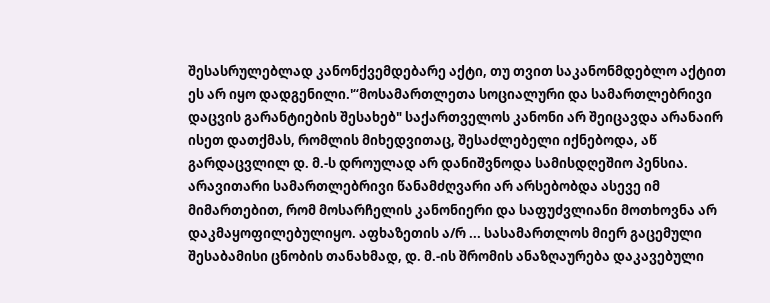შესასრულებლად კანონქვემდებარე აქტი, თუ თვით საკანონმდებლო აქტით ეს არ იყო დადგენილი.'“მოსამართლეთა სოციალური და სამართლებრივი დაცვის გარანტიების შესახებ" საქართველოს კანონი არ შეიცავდა არანაირ ისეთ დათქმას, რომლის მიხედვითაც, შესაძლებელი იქნებოდა, აწ გარდაცვლილ დ. მ.-ს დროულად არ დანიშვნოდა სამისდღეშიო პენსია. არავითარი სამართლებრივი წანამძღვარი არ არსებობდა ასევე იმ მიმართებით, რომ მოსარჩელის კანონიერი და საფუძვლიანი მოთხოვნა არ დაკმაყოფილებულიყო. აფხაზეთის ა/რ ... სასამართლოს მიერ გაცემული შესაბამისი ცნობის თანახმად, დ. მ.-ის შრომის ანაზღაურება დაკავებული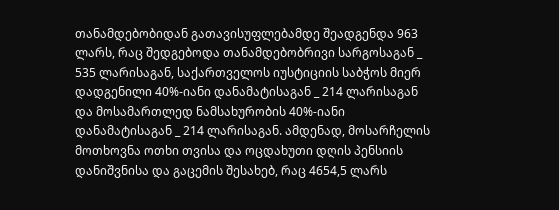თანამდებობიდან გათავისუფლებამდე შეადგენდა 963 ლარს, რაც შედგებოდა თანამდებობრივი სარგოსაგან _ 535 ლარისაგან, საქართველოს იუსტიციის საბჭოს მიერ დადგენილი 40%-იანი დანამატისაგან _ 214 ლარისაგან და მოსამართლედ ნამსახურობის 40%-იანი დანამატისაგან _ 214 ლარისაგან. ამდენად, მოსარჩელის მოთხოვნა ოთხი თვისა და ოცდახუთი დღის პენსიის დანიშვნისა და გაცემის შესახებ, რაც 4654,5 ლარს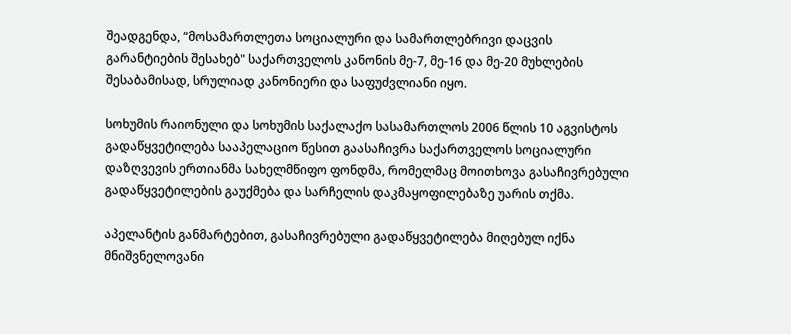შეადგენდა, “მოსამართლეთა სოციალური და სამართლებრივი დაცვის გარანტიების შესახებ" საქართველოს კანონის მე-7, მე-16 და მე-20 მუხლების შესაბამისად, სრულიად კანონიერი და საფუძვლიანი იყო.

სოხუმის რაიონული და სოხუმის საქალაქო სასამართლოს 2006 წლის 10 აგვისტოს გადაწყვეტილება სააპელაციო წესით გაასაჩივრა საქართველოს სოციალური დაზღვევის ერთიანმა სახელმწიფო ფონდმა, რომელმაც მოითხოვა გასაჩივრებული გადაწყვეტილების გაუქმება და სარჩელის დაკმაყოფილებაზე უარის თქმა.

აპელანტის განმარტებით, გასაჩივრებული გადაწყვეტილება მიღებულ იქნა მნიშვნელოვანი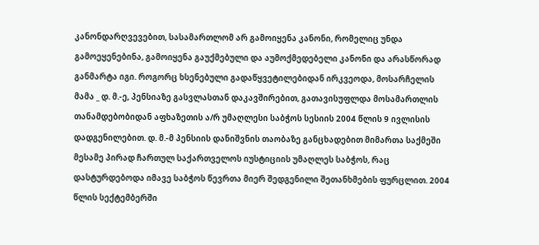კანონდარღვევებით, სასამართლომ არ გამოიყენა კანონი, რომელიც უნდა გამოეყენებინა, გამოიყენა გაუქმებული და აუმოქმედებელი კანონი და არასწორად განმარტა იგი. როგორც ხსენებული გადაწყვეტილებიდან ირკვეოდა, მოსარჩელის მამა _ დ. მ.-ე, პენსიაზე გასვლასთან დაკავშირებით, გათავისუფლდა მოსამართლის თანამდებობიდან აფხაზეთის ა/რ უმაღლესი საბჭოს სესიის 2004 წლის 9 ივლისის დადგენილებით. დ. მ.-მ პენსიის დანიშვნის თაობაზე განცხადებით მიმართა საქმეში მესამე პირად ჩართულ საქართველოს იუსტიციის უმაღლეს საბჭოს, რაც დასტურდებოდა იმავე საბჭოს წევრთა მიერ შედგენილი შეთანხმების ფურცლით. 2004 წლის სექტემბერში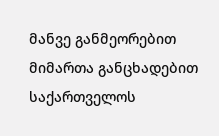მანვე განმეორებით მიმართა განცხადებით საქართველოს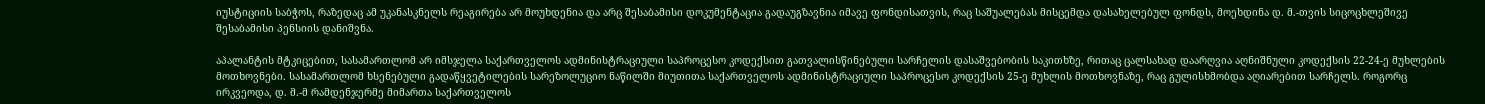იუსტიციის საბჭოს, რაზედაც ამ უკანასკნელს რეაგირება არ მოუხდენია და არც შესაბამისი დოკუმენტაცია გადაუგზავნია იმავე ფონდისათვის, რაც საშუალებას მისცემდა დასახელებულ ფონდს, მოეხდინა დ. მ.-თვის სიცოცხლეშივე შესაბამისი პენსიის დანიშვნა.

აპალანტის მტკიცებით, სასამართლომ არ იმსჯელა საქართველოს ადმინისტრაციული საპროცესო კოდექსით გათვალისწინებული სარჩელის დასაშვებობის საკითხზე, რითაც ცალსახად დაარღვია აღნიშნული კოდექსის 22-24-ე მუხლების მოთხოვნები. სასამართლომ ხსენებული გადაწყვეტილების სარეზოლუციო ნაწილში მიუთითა საქართველოს ადმინისტრაციული საპროცესო კოდექსის 25-ე მუხლის მოთხოვნაზე, რაც გულისხმობდა აღიარებით სარჩელს. როგორც ირკვეოდა, დ. მ.-მ რამდენჯერმე მიმართა საქართველოს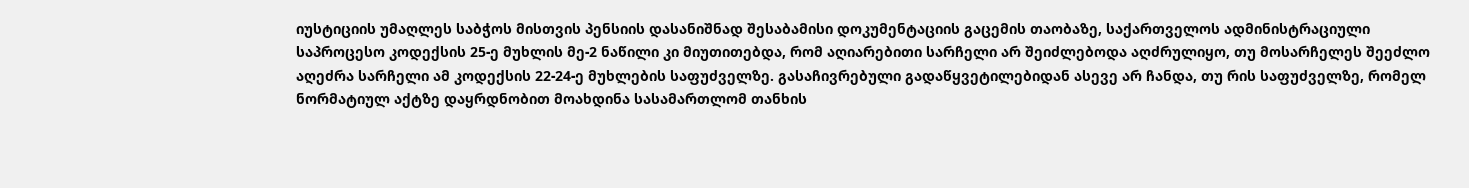იუსტიციის უმაღლეს საბჭოს მისთვის პენსიის დასანიშნად შესაბამისი დოკუმენტაციის გაცემის თაობაზე, საქართველოს ადმინისტრაციული საპროცესო კოდექსის 25-ე მუხლის მე-2 ნაწილი კი მიუთითებდა, რომ აღიარებითი სარჩელი არ შეიძლებოდა აღძრულიყო, თუ მოსარჩელეს შეეძლო აღეძრა სარჩელი ამ კოდექსის 22-24-ე მუხლების საფუძველზე. გასაჩივრებული გადაწყვეტილებიდან ასევე არ ჩანდა, თუ რის საფუძველზე, რომელ ნორმატიულ აქტზე დაყრდნობით მოახდინა სასამართლომ თანხის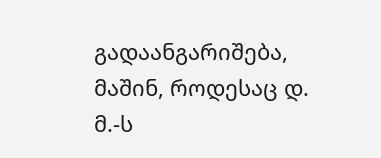გადაანგარიშება, მაშინ, როდესაც დ. მ.-ს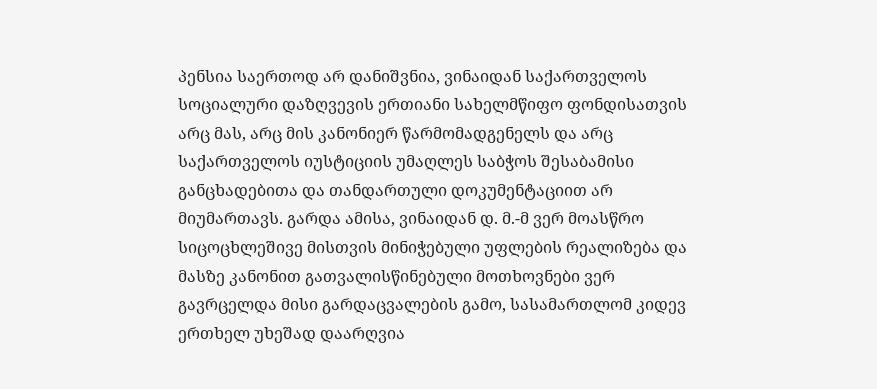პენსია საერთოდ არ დანიშვნია, ვინაიდან საქართველოს სოციალური დაზღვევის ერთიანი სახელმწიფო ფონდისათვის არც მას, არც მის კანონიერ წარმომადგენელს და არც საქართველოს იუსტიციის უმაღლეს საბჭოს შესაბამისი განცხადებითა და თანდართული დოკუმენტაციით არ მიუმართავს. გარდა ამისა, ვინაიდან დ. მ.-მ ვერ მოასწრო სიცოცხლეშივე მისთვის მინიჭებული უფლების რეალიზება და მასზე კანონით გათვალისწინებული მოთხოვნები ვერ გავრცელდა მისი გარდაცვალების გამო, სასამართლომ კიდევ ერთხელ უხეშად დაარღვია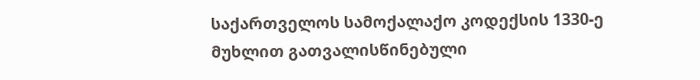საქართველოს სამოქალაქო კოდექსის 1330-ე მუხლით გათვალისწინებული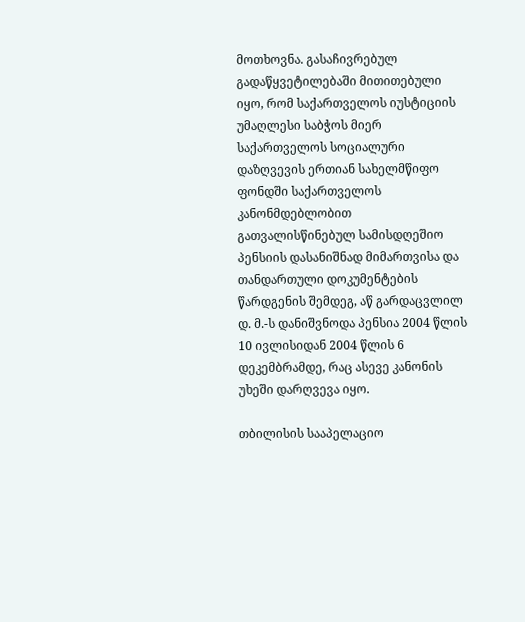მოთხოვნა. გასაჩივრებულ გადაწყვეტილებაში მითითებული იყო, რომ საქართველოს იუსტიციის უმაღლესი საბჭოს მიერ საქართველოს სოციალური დაზღვევის ერთიან სახელმწიფო ფონდში საქართველოს კანონმდებლობით გათვალისწინებულ სამისდღეშიო პენსიის დასანიშნად მიმართვისა და თანდართული დოკუმენტების წარდგენის შემდეგ, აწ გარდაცვლილ დ. მ.-ს დანიშვნოდა პენსია 2004 წლის 10 ივლისიდან 2004 წლის 6 დეკემბრამდე, რაც ასევე კანონის უხეში დარღვევა იყო.

თბილისის სააპელაციო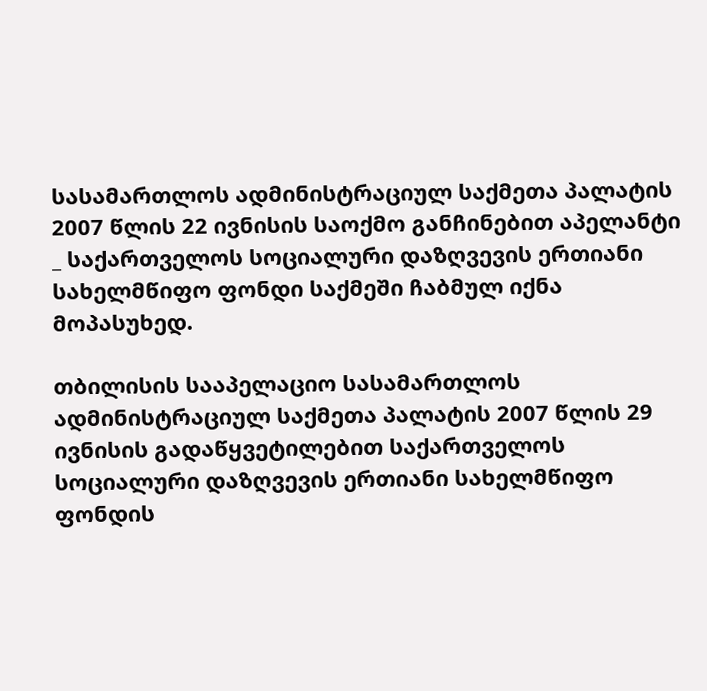სასამართლოს ადმინისტრაციულ საქმეთა პალატის 2007 წლის 22 ივნისის საოქმო განჩინებით აპელანტი _ საქართველოს სოციალური დაზღვევის ერთიანი სახელმწიფო ფონდი საქმეში ჩაბმულ იქნა მოპასუხედ.

თბილისის სააპელაციო სასამართლოს ადმინისტრაციულ საქმეთა პალატის 2007 წლის 29 ივნისის გადაწყვეტილებით საქართველოს სოციალური დაზღვევის ერთიანი სახელმწიფო ფონდის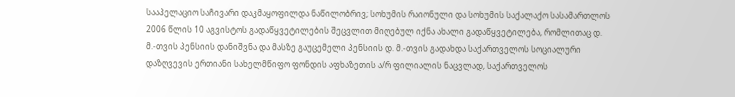სააპელაციო საჩივარი დაკმაყოფილდა ნაწილობრივ; სოხუმის რაიონული და სოხუმის საქალაქო სასამართლოს 2006 წლის 10 აგვისტოს გადაწყვეტილების შეცვლით მიღებულ იქნა ახალი გადაწყვეტილება, რომლითაც დ. მ.-თვის პენსიის დანიშვნა და მასზე გაუცემელი პენსიის დ. მ.-თვის გადახდა საქართველოს სოციალური დაზღვევის ერთიანი სახელმწიფო ფონდის აფხაზეთის ა/რ ფილიალის ნაცვლად, საქართველოს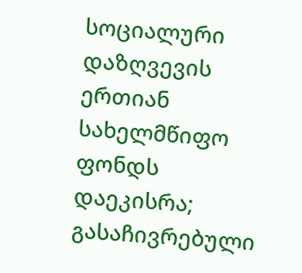სოციალური დაზღვევის ერთიან სახელმწიფო ფონდს დაეკისრა; გასაჩივრებული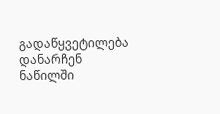გადაწყვეტილება დანარჩენ ნაწილში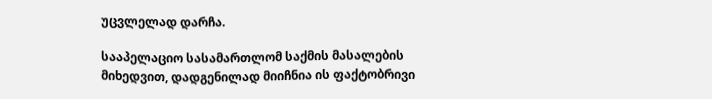უცვლელად დარჩა.

სააპელაციო სასამართლომ საქმის მასალების მიხედვით, დადგენილად მიიჩნია ის ფაქტობრივი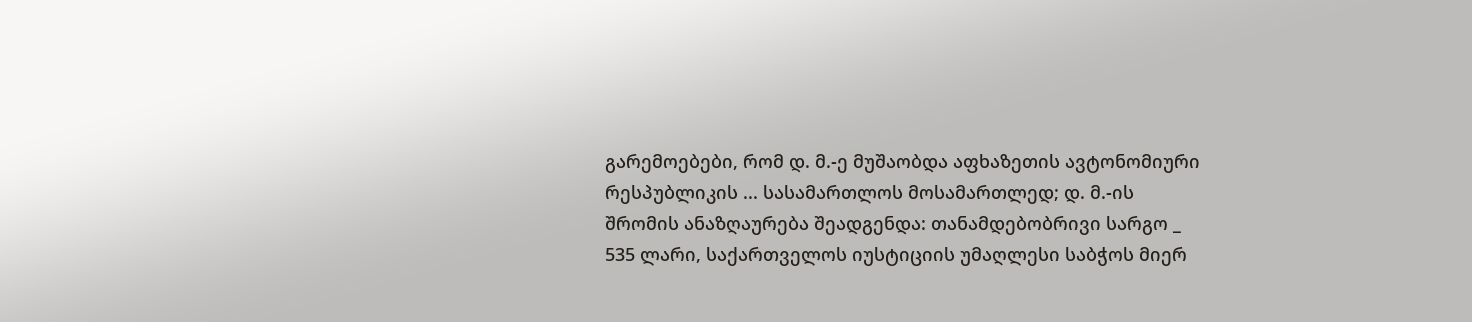გარემოებები, რომ დ. მ.-ე მუშაობდა აფხაზეთის ავტონომიური რესპუბლიკის ... სასამართლოს მოსამართლედ; დ. მ.-ის შრომის ანაზღაურება შეადგენდა: თანამდებობრივი სარგო _ 535 ლარი, საქართველოს იუსტიციის უმაღლესი საბჭოს მიერ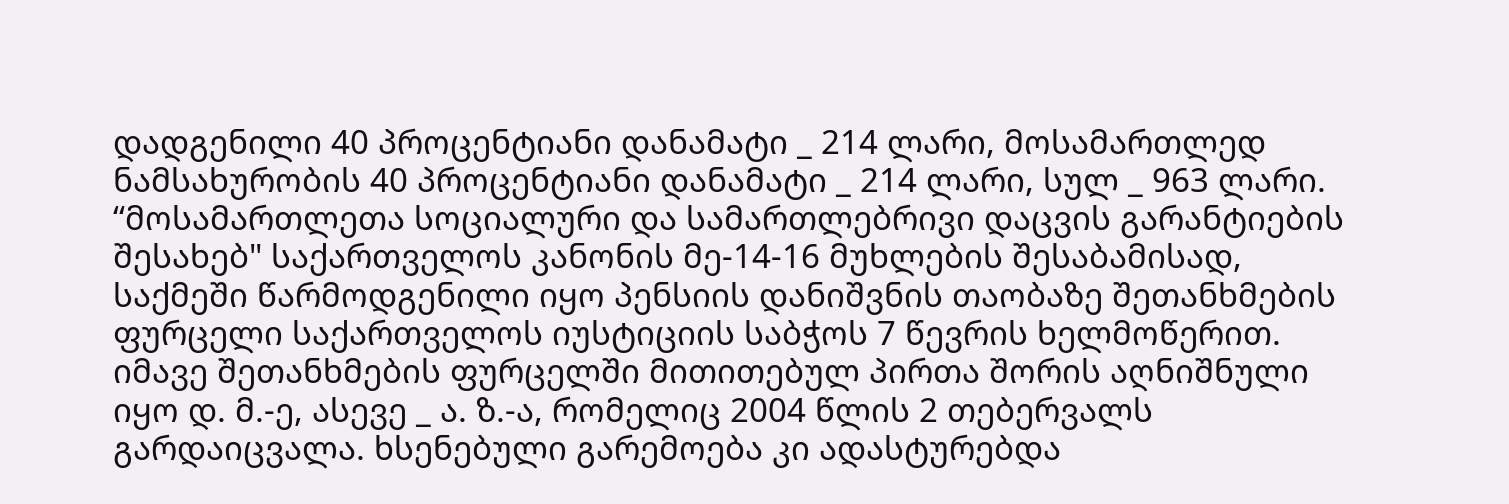დადგენილი 40 პროცენტიანი დანამატი _ 214 ლარი, მოსამართლედ ნამსახურობის 40 პროცენტიანი დანამატი _ 214 ლარი, სულ _ 963 ლარი. “მოსამართლეთა სოციალური და სამართლებრივი დაცვის გარანტიების შესახებ" საქართველოს კანონის მე-14-16 მუხლების შესაბამისად, საქმეში წარმოდგენილი იყო პენსიის დანიშვნის თაობაზე შეთანხმების ფურცელი საქართველოს იუსტიციის საბჭოს 7 წევრის ხელმოწერით. იმავე შეთანხმების ფურცელში მითითებულ პირთა შორის აღნიშნული იყო დ. მ.-ე, ასევე _ ა. ზ.-ა, რომელიც 2004 წლის 2 თებერვალს გარდაიცვალა. ხსენებული გარემოება კი ადასტურებდა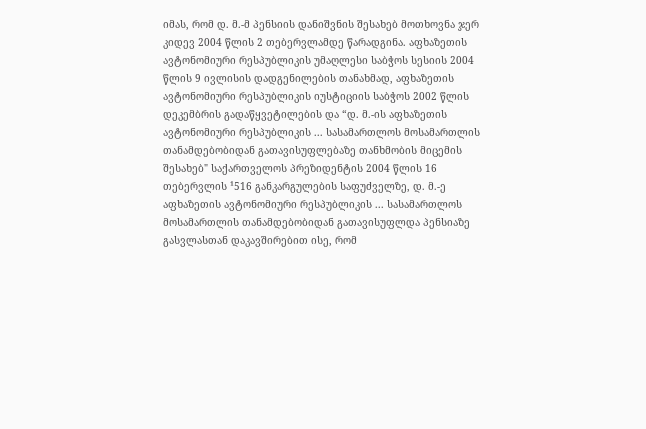იმას, რომ დ. მ.-მ პენსიის დანიშვნის შესახებ მოთხოვნა ჯერ კიდევ 2004 წლის 2 თებერვლამდე წარადგინა. აფხაზეთის ავტონომიური რესპუბლიკის უმაღლესი საბჭოს სესიის 2004 წლის 9 ივლისის დადგენილების თანახმად, აფხაზეთის ავტონომიური რესპუბლიკის იუსტიციის საბჭოს 2002 წლის დეკემბრის გადაწყვეტილების და “დ. მ.-ის აფხაზეთის ავტონომიური რესპუბლიკის ... სასამართლოს მოსამართლის თანამდებობიდან გათავისუფლებაზე თანხმობის მიცემის შესახებ" საქართველოს პრეზიდენტის 2004 წლის 16 თებერვლის ¹516 განკარგულების საფუძველზე, დ. მ.-ე აფხაზეთის ავტონომიური რესპუბლიკის ... სასამართლოს მოსამართლის თანამდებობიდან გათავისუფლდა პენსიაზე გასვლასთან დაკავშირებით ისე, რომ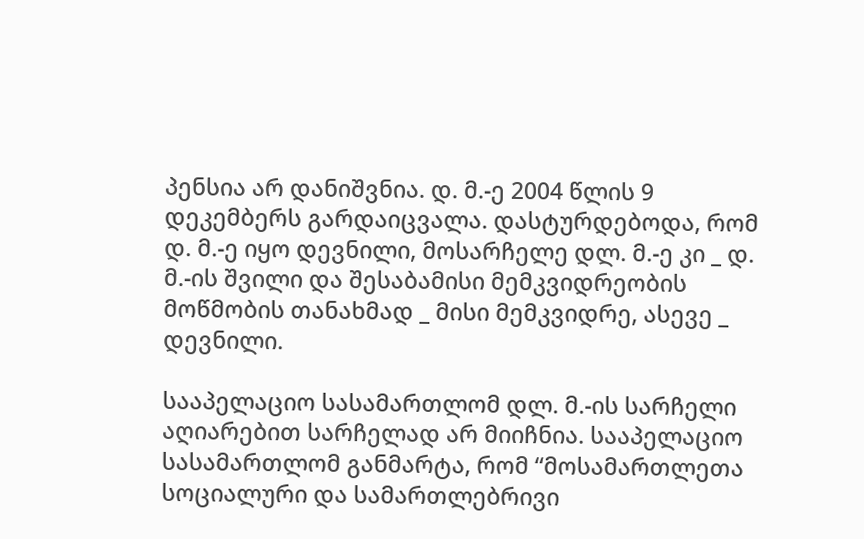პენსია არ დანიშვნია. დ. მ.-ე 2004 წლის 9 დეკემბერს გარდაიცვალა. დასტურდებოდა, რომ დ. მ.-ე იყო დევნილი, მოსარჩელე დლ. მ.-ე კი _ დ. მ.-ის შვილი და შესაბამისი მემკვიდრეობის მოწმობის თანახმად _ მისი მემკვიდრე, ასევე _ დევნილი.

სააპელაციო სასამართლომ დლ. მ.-ის სარჩელი აღიარებით სარჩელად არ მიიჩნია. სააპელაციო სასამართლომ განმარტა, რომ “მოსამართლეთა სოციალური და სამართლებრივი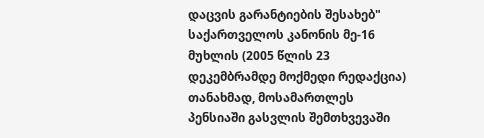დაცვის გარანტიების შესახებ" საქართველოს კანონის მე-16 მუხლის (2005 წლის 23 დეკემბრამდე მოქმედი რედაქცია) თანახმად, მოსამართლეს პენსიაში გასვლის შემთხვევაში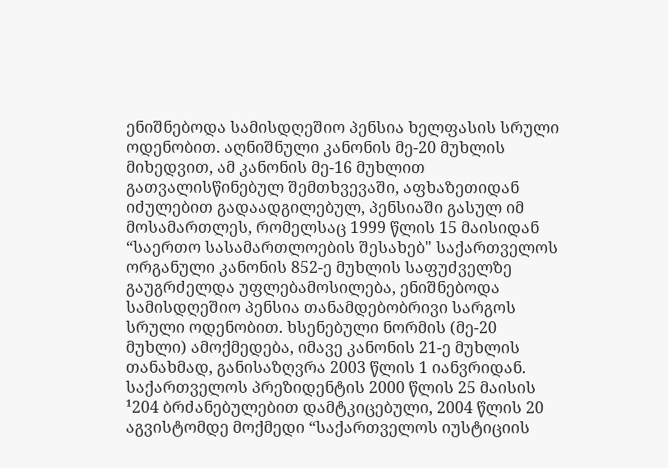ენიშნებოდა სამისდღეშიო პენსია ხელფასის სრული ოდენობით. აღნიშნული კანონის მე-20 მუხლის მიხედვით, ამ კანონის მე-16 მუხლით გათვალისწინებულ შემთხვევაში, აფხაზეთიდან იძულებით გადაადგილებულ, პენსიაში გასულ იმ მოსამართლეს, რომელსაც 1999 წლის 15 მაისიდან “საერთო სასამართლოების შესახებ" საქართველოს ორგანული კანონის 852-ე მუხლის საფუძველზე გაუგრძელდა უფლებამოსილება, ენიშნებოდა სამისდღეშიო პენსია თანამდებობრივი სარგოს სრული ოდენობით. ხსენებული ნორმის (მე-20 მუხლი) ამოქმედება, იმავე კანონის 21-ე მუხლის თანახმად, განისაზღვრა 2003 წლის 1 იანვრიდან. საქართველოს პრეზიდენტის 2000 წლის 25 მაისის ¹204 ბრძანებულებით დამტკიცებული, 2004 წლის 20 აგვისტომდე მოქმედი “საქართველოს იუსტიციის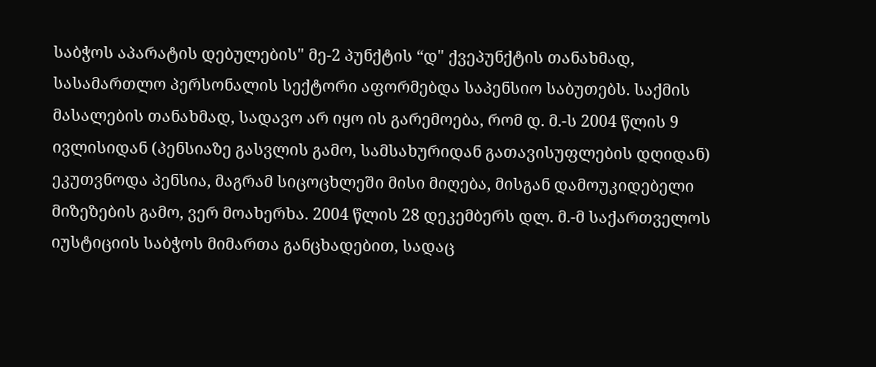საბჭოს აპარატის დებულების" მე-2 პუნქტის “დ" ქვეპუნქტის თანახმად, სასამართლო პერსონალის სექტორი აფორმებდა საპენსიო საბუთებს. საქმის მასალების თანახმად, სადავო არ იყო ის გარემოება, რომ დ. მ.-ს 2004 წლის 9 ივლისიდან (პენსიაზე გასვლის გამო, სამსახურიდან გათავისუფლების დღიდან) ეკუთვნოდა პენსია, მაგრამ სიცოცხლეში მისი მიღება, მისგან დამოუკიდებელი მიზეზების გამო, ვერ მოახერხა. 2004 წლის 28 დეკემბერს დლ. მ.-მ საქართველოს იუსტიციის საბჭოს მიმართა განცხადებით, სადაც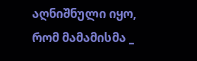აღნიშნული იყო, რომ მამამისმა _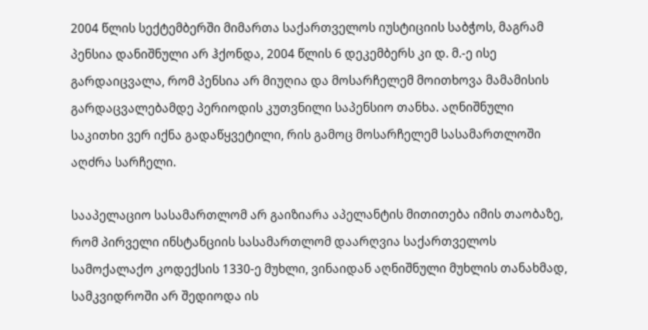2004 წლის სექტემბერში მიმართა საქართველოს იუსტიციის საბჭოს, მაგრამ პენსია დანიშნული არ ჰქონდა, 2004 წლის 6 დეკემბერს კი დ. მ.-ე ისე გარდაიცვალა, რომ პენსია არ მიუღია და მოსარჩელემ მოითხოვა მამამისის გარდაცვალებამდე პერიოდის კუთვნილი საპენსიო თანხა. აღნიშნული საკითხი ვერ იქნა გადაწყვეტილი, რის გამოც მოსარჩელემ სასამართლოში აღძრა სარჩელი.

სააპელაციო სასამართლომ არ გაიზიარა აპელანტის მითითება იმის თაობაზე, რომ პირველი ინსტანციის სასამართლომ დაარღვია საქართველოს სამოქალაქო კოდექსის 1330-ე მუხლი, ვინაიდან აღნიშნული მუხლის თანახმად, სამკვიდროში არ შედიოდა ის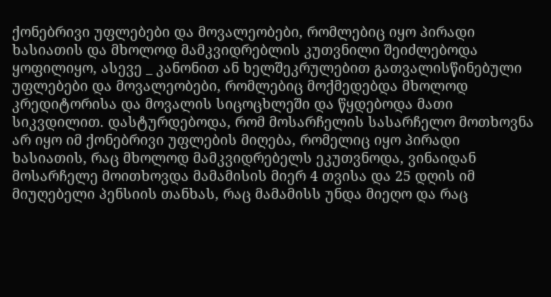ქონებრივი უფლებები და მოვალეობები, რომლებიც იყო პირადი ხასიათის და მხოლოდ მამკვიდრებლის კუთვნილი შეიძლებოდა ყოფილიყო, ასევე _ კანონით ან ხელშეკრულებით გათვალისწინებული უფლებები და მოვალეობები, რომლებიც მოქმედებდა მხოლოდ კრედიტორისა და მოვალის სიცოცხლეში და წყდებოდა მათი სიკვდილით. დასტურდებოდა, რომ მოსარჩელის სასარჩელო მოთხოვნა არ იყო იმ ქონებრივი უფლების მიღება, რომელიც იყო პირადი ხასიათის, რაც მხოლოდ მამკვიდრებელს ეკუთვნოდა, ვინაიდან მოსარჩელე მოითხოვდა მამამისის მიერ 4 თვისა და 25 დღის იმ მიუღებელი პენსიის თანხას, რაც მამამისს უნდა მიეღო და რაც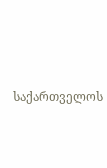საქართველოს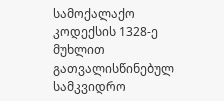სამოქალაქო კოდექსის 1328-ე მუხლით გათვალისწინებულ სამკვიდრო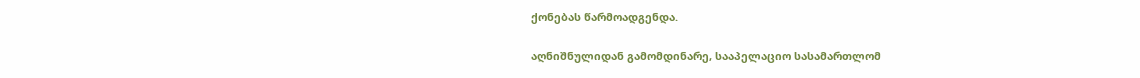ქონებას წარმოადგენდა.

აღნიშნულიდან გამომდინარე, სააპელაციო სასამართლომ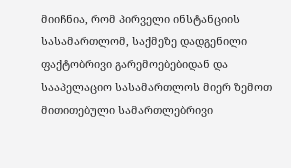მიიჩნია, რომ პირველი ინსტანციის სასამართლომ, საქმეზე დადგენილი ფაქტობრივი გარემოებებიდან და სააპელაციო სასამართლოს მიერ ზემოთ მითითებული სამართლებრივი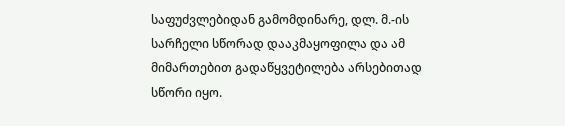საფუძვლებიდან გამომდინარე, დლ. მ.-ის სარჩელი სწორად დააკმაყოფილა და ამ მიმართებით გადაწყვეტილება არსებითად სწორი იყო.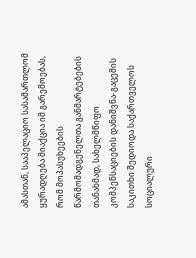ამასთან, სააპელაციო სასამართლომ ყურადღება მიაქცია იმ გარემოებას, რომ მოპასუხეების წარმომადგენელთა განმარტებების თანახმად, სახელმწიფო კომპენსაციების დანიშვნა-გაცემის საკითხი შედიოდა საქართველოს სოციალური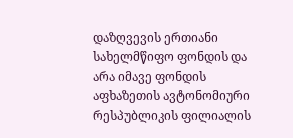დაზღვევის ერთიანი სახელმწიფო ფონდის და არა იმავე ფონდის აფხაზეთის ავტონომიური რესპუბლიკის ფილიალის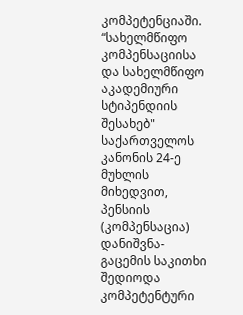კომპეტენციაში. “სახელმწიფო კომპენსაციისა და სახელმწიფო აკადემიური სტიპენდიის შესახებ" საქართველოს კანონის 24-ე მუხლის მიხედვით, პენსიის (კომპენსაცია) დანიშვნა-გაცემის საკითხი შედიოდა კომპეტენტური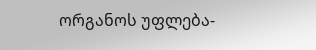ორგანოს უფლება-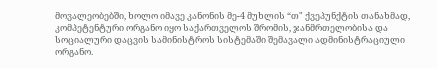მოვალეობებში, ხოლო იმავე კანონის მე-4 მუხლის “თ" ქვეპუნქტის თანახმად, კომპეტენტური ორგანო იყო საქართველოს შრომის, ჯანმრთელობისა და სოციალური დაცვის სამინისტროს სისტემაში შემავალი ადმინისტრაციული ორგანო.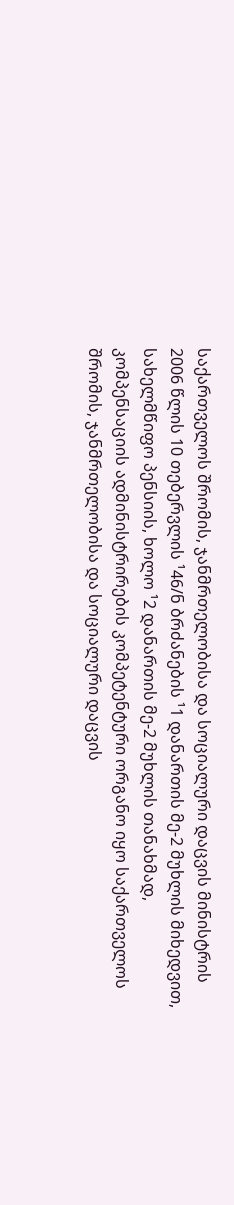საქართველოს შრომის, ჯანმრთელობისა და სოციალური დაცვის მინისტრის 2006 წლის 10 თებერვლის ¹46/ნ ბრძანების ¹1 დანართის მე-2 მუხლის მიხედვით, სახელმწიფო პენსიის, ხოლო ¹2 დანართის მე-2 მუხლის თანახმად, კომპენსაციის ადმინისტრირების კომპეტენტური ორგანო იყო საქართველოს შრომის, ჯანმრთელობისა და სოციალური დაცვის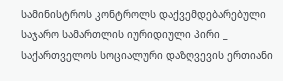სამინისტროს კონტროლს დაქვემდებარებული საჯარო სამართლის იურიდიული პირი _ საქართველოს სოციალური დაზღვევის ერთიანი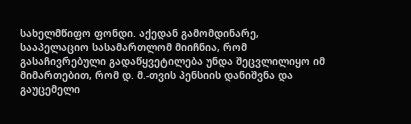სახელმწიფო ფონდი. აქედან გამომდინარე, სააპელაციო სასამართლომ მიიჩნია, რომ გასაჩივრებული გადაწყვეტილება უნდა შეცვლილიყო იმ მიმართებით, რომ დ. მ.-თვის პენსიის დანიშვნა და გაუცემელი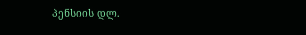პენსიის დლ.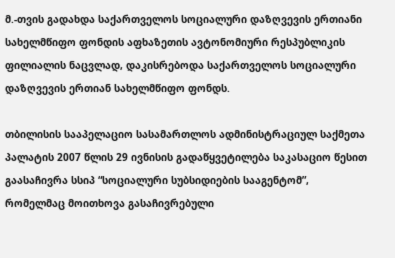მ.-თვის გადახდა საქართველოს სოციალური დაზღვევის ერთიანი სახელმწიფო ფონდის აფხაზეთის ავტონომიური რესპუბლიკის ფილიალის ნაცვლად, დაკისრებოდა საქართველოს სოციალური დაზღვევის ერთიან სახელმწიფო ფონდს.

თბილისის სააპელაციო სასამართლოს ადმინისტრაციულ საქმეთა პალატის 2007 წლის 29 ივნისის გადაწყვეტილება საკასაციო წესით გაასაჩივრა სსიპ “სოციალური სუბსიდიების სააგენტომ”, რომელმაც მოითხოვა გასაჩივრებული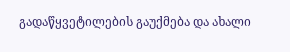გადაწყვეტილების გაუქმება და ახალი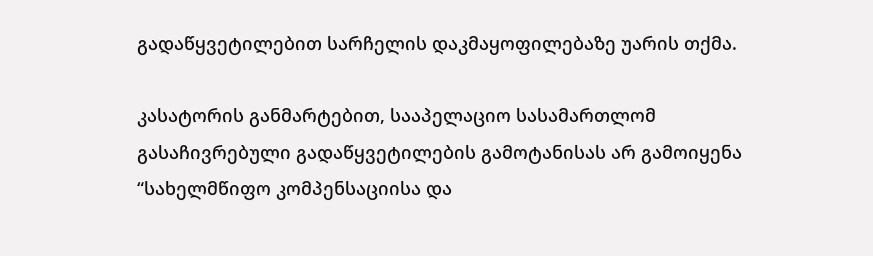გადაწყვეტილებით სარჩელის დაკმაყოფილებაზე უარის თქმა.

კასატორის განმარტებით, სააპელაციო სასამართლომ გასაჩივრებული გადაწყვეტილების გამოტანისას არ გამოიყენა “სახელმწიფო კომპენსაციისა და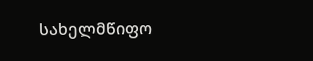სახელმწიფო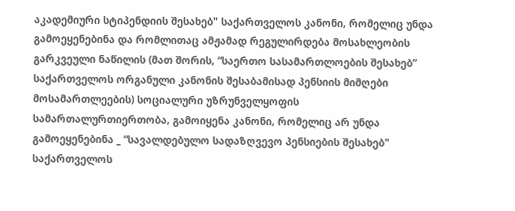აკადემიური სტიპენდიის შესახებ" საქართველოს კანონი, რომელიც უნდა გამოეყენებინა და რომლითაც ამჟამად რეგულირდება მოსახლეობის გარკვეული ნაწილის (მათ შორის, “საერთო სასამართლოების შესახებ” საქართველოს ორგანული კანონის შესაბამისად პენსიის მიმღები მოსამართლეების) სოციალური უზრუნველყოფის სამართალურთიერთობა, გამოიყენა კანონი, რომელიც არ უნდა გამოეყენებინა _ “სავალდებულო სადაზღვევო პენსიების შესახებ" საქართველოს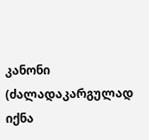კანონი (ძალადაკარგულად იქნა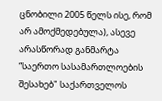ცნობილი 2005 წელს ისე, რომ არ ამოქმედებულა), ასევე არასწორად განმარტა “საერთო სასამართლოების შესახებ" საქართველოს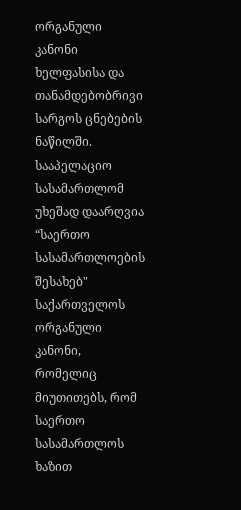ორგანული კანონი ხელფასისა და თანამდებობრივი სარგოს ცნებების ნაწილში. სააპელაციო სასამართლომ უხეშად დაარღვია “საერთო სასამართლოების შესახებ" საქართველოს ორგანული კანონი, რომელიც მიუთითებს, რომ საერთო სასამართლოს ხაზით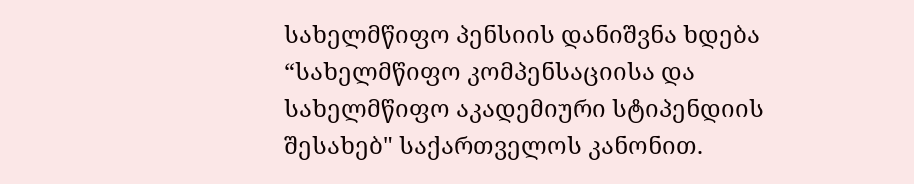სახელმწიფო პენსიის დანიშვნა ხდება “სახელმწიფო კომპენსაციისა და სახელმწიფო აკადემიური სტიპენდიის შესახებ" საქართველოს კანონით.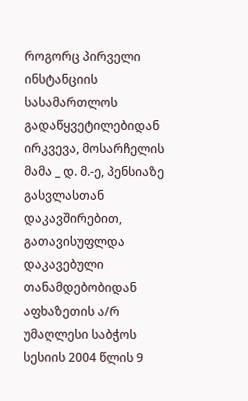როგორც პირველი ინსტანციის სასამართლოს გადაწყვეტილებიდან ირკვევა, მოსარჩელის მამა _ დ. მ.-ე, პენსიაზე გასვლასთან დაკავშირებით, გათავისუფლდა დაკავებული თანამდებობიდან აფხაზეთის ა/რ უმაღლესი საბჭოს სესიის 2004 წლის 9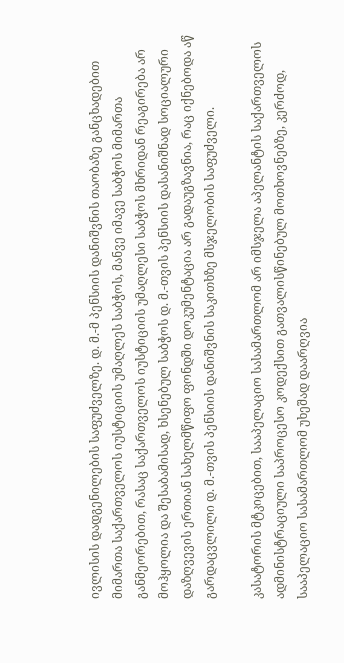ივლისის დადგენილების საფუძველზე. დ. მ.-მ პენსიის დანიშვნის თაობაზე განცხადებით მიმართა საქართველოს იუსტიციის უმაღლეს საბჭოს, მანვე იმავე საბჭოს მიმართა განმეორებით, რასაც საქართველოს იუსტიციის უმაღლესი საბჭოს მხრიდან რეაგირება არ მოჰყოლია და შესაბამისად, ხსენებულ საბჭოს დ. მ.-თვის პენსიის დასანიშნად სოციალური დაზღვევის ერთიან სახელმწიფო ფონდში დოკუმენტაცია არ გადაუგზავნია, რაც იქნებოდა აწ გარდაცვლილი დ. მ.-თვის პენსიის დანიშვნის საკითხზე მსჯელობის საფუძველი.

კასატორის მტკიცებით, სააპელაციო სასამართლომ არ იმსჯელა აპელანტის საქართველოს ადმინისტრაციული საპროცესო კოდექსით გათვალისწინებულ მოთხოვნებზე, კერძოდ, სააპელაციო სასამართლომ უხეშად დაარღვია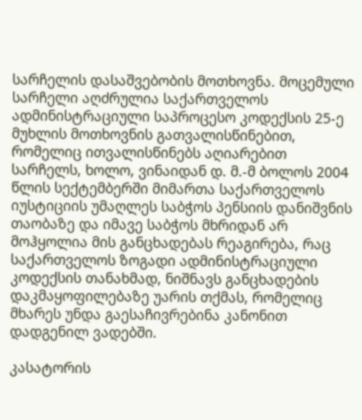სარჩელის დასაშვებობის მოთხოვნა. მოცემული სარჩელი აღძრულია საქართველოს ადმინისტრაციული საპროცესო კოდექსის 25-ე მუხლის მოთხოვნის გათვალისწინებით, რომელიც ითვალისწინებს აღიარებით სარჩელს, ხოლო, ვინაიდან დ. მ.-მ ბოლოს 2004 წლის სექტემბერში მიმართა საქართველოს იუსტიციის უმაღლეს საბჭოს პენსიის დანიშვნის თაობაზე და იმავე საბჭოს მხრიდან არ მოჰყოლია მის განცხადებას რეაგირება, რაც საქართველოს ზოგადი ადმინისტრაციული კოდექსის თანახმად, ნიშნავს განცხადების დაკმაყოფილებაზე უარის თქმას, რომელიც მხარეს უნდა გაესაჩივრებინა კანონით დადგენილ ვადებში.

კასატორის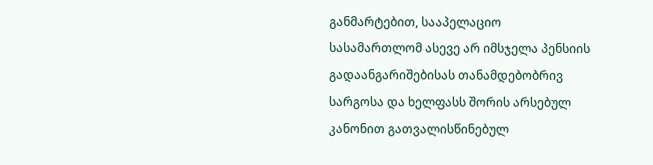განმარტებით, სააპელაციო სასამართლომ ასევე არ იმსჯელა პენსიის გადაანგარიშებისას თანამდებობრივ სარგოსა და ხელფასს შორის არსებულ კანონით გათვალისწინებულ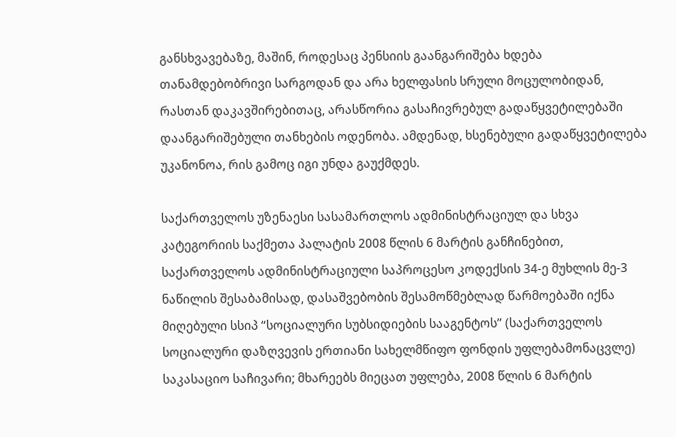განსხვავებაზე, მაშინ, როდესაც პენსიის გაანგარიშება ხდება თანამდებობრივი სარგოდან და არა ხელფასის სრული მოცულობიდან, რასთან დაკავშირებითაც, არასწორია გასაჩივრებულ გადაწყვეტილებაში დაანგარიშებული თანხების ოდენობა. ამდენად, ხსენებული გადაწყვეტილება უკანონოა, რის გამოც იგი უნდა გაუქმდეს.

საქართველოს უზენაესი სასამართლოს ადმინისტრაციულ და სხვა კატეგორიის საქმეთა პალატის 2008 წლის 6 მარტის განჩინებით, საქართველოს ადმინისტრაციული საპროცესო კოდექსის 34-ე მუხლის მე-3 ნაწილის შესაბამისად, დასაშვებობის შესამოწმებლად წარმოებაში იქნა მიღებული სსიპ “სოციალური სუბსიდიების სააგენტოს” (საქართველოს სოციალური დაზღვევის ერთიანი სახელმწიფო ფონდის უფლებამონაცვლე) საკასაციო საჩივარი; მხარეებს მიეცათ უფლება, 2008 წლის 6 მარტის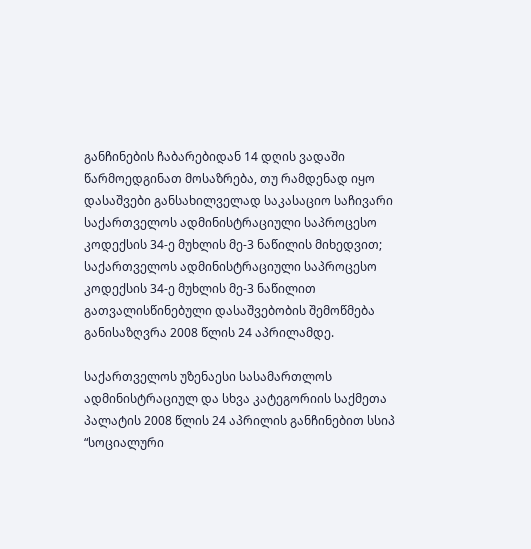განჩინების ჩაბარებიდან 14 დღის ვადაში წარმოედგინათ მოსაზრება, თუ რამდენად იყო დასაშვები განსახილველად საკასაციო საჩივარი საქართველოს ადმინისტრაციული საპროცესო კოდექსის 34-ე მუხლის მე-3 ნაწილის მიხედვით; საქართველოს ადმინისტრაციული საპროცესო კოდექსის 34-ე მუხლის მე-3 ნაწილით გათვალისწინებული დასაშვებობის შემოწმება განისაზღვრა 2008 წლის 24 აპრილამდე.

საქართველოს უზენაესი სასამართლოს ადმინისტრაციულ და სხვა კატეგორიის საქმეთა პალატის 2008 წლის 24 აპრილის განჩინებით სსიპ “სოციალური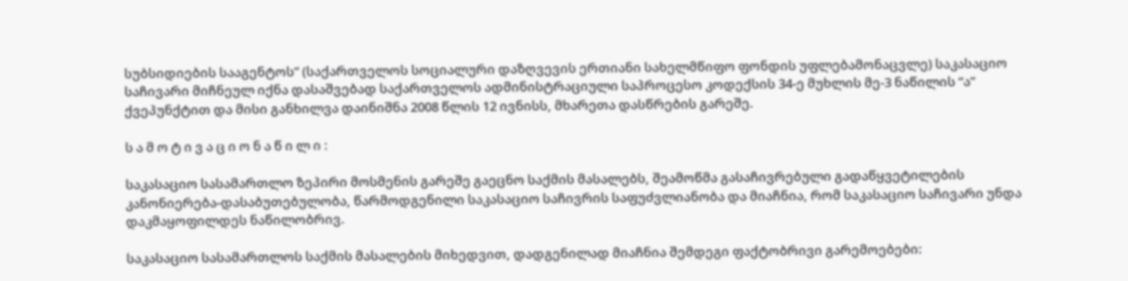სუბსიდიების სააგენტოს” (საქართველოს სოციალური დაზღვევის ერთიანი სახელმწიფო ფონდის უფლებამონაცვლე) საკასაციო საჩივარი მიჩნეულ იქნა დასაშვებად საქართველოს ადმინისტრაციული საპროცესო კოდექსის 34-ე მუხლის მე-3 ნაწილის “ა” ქვეპუნქტით და მისი განხილვა დაინიშნა 2008 წლის 12 ივნისს, მხარეთა დასწრების გარეშე.

ს ა მ ო ტ ი ვ ა ც ი ო ნ ა წ ი ლ ი :

საკასაციო სასამართლო ზეპირი მოსმენის გარეშე გაეცნო საქმის მასალებს, შეამოწმა გასაჩივრებული გადაწყვეტილების კანონიერება-დასაბუთებულობა, წარმოდგენილი საკასაციო საჩივრის საფუძვლიანობა და მიაჩნია, რომ საკასაციო საჩივარი უნდა დაკმაყოფილდეს ნაწილობრივ.

საკასაციო სასამართლოს საქმის მასალების მიხედვით, დადგენილად მიაჩნია შემდეგი ფაქტობრივი გარემოებები: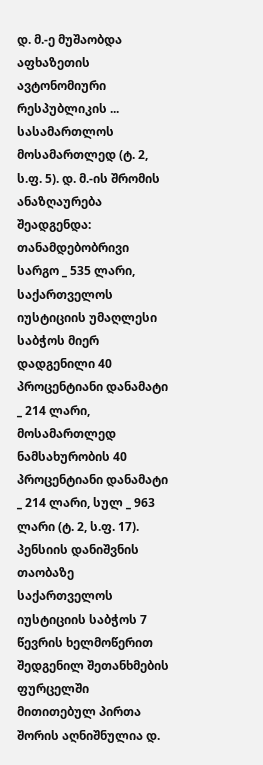დ. მ.-ე მუშაობდა აფხაზეთის ავტონომიური რესპუბლიკის ... სასამართლოს მოსამართლედ (ტ. 2, ს.ფ. 5). დ. მ.-ის შრომის ანაზღაურება შეადგენდა: თანამდებობრივი სარგო _ 535 ლარი, საქართველოს იუსტიციის უმაღლესი საბჭოს მიერ დადგენილი 40 პროცენტიანი დანამატი _ 214 ლარი, მოსამართლედ ნამსახურობის 40 პროცენტიანი დანამატი _ 214 ლარი, სულ _ 963 ლარი (ტ. 2, ს.ფ. 17). პენსიის დანიშვნის თაობაზე საქართველოს იუსტიციის საბჭოს 7 წევრის ხელმოწერით შედგენილ შეთანხმების ფურცელში მითითებულ პირთა შორის აღნიშნულია დ.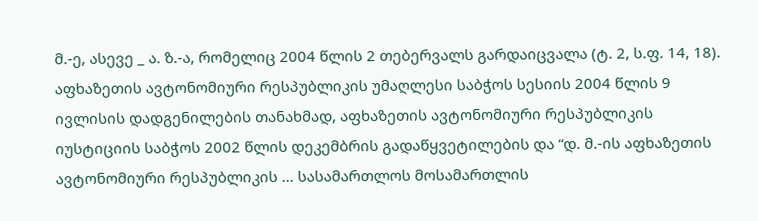მ.-ე, ასევე _ ა. ზ.-ა, რომელიც 2004 წლის 2 თებერვალს გარდაიცვალა (ტ. 2, ს.ფ. 14, 18). აფხაზეთის ავტონომიური რესპუბლიკის უმაღლესი საბჭოს სესიის 2004 წლის 9 ივლისის დადგენილების თანახმად, აფხაზეთის ავტონომიური რესპუბლიკის იუსტიციის საბჭოს 2002 წლის დეკემბრის გადაწყვეტილების და “დ. მ.-ის აფხაზეთის ავტონომიური რესპუბლიკის ... სასამართლოს მოსამართლის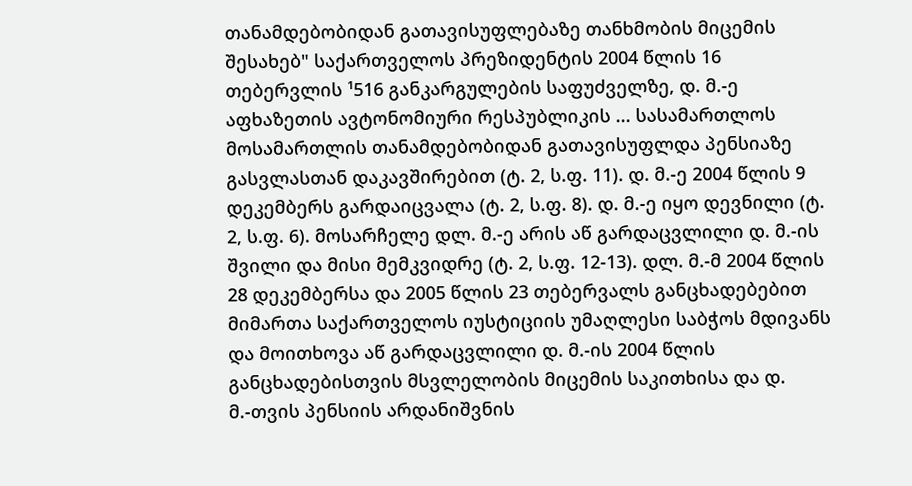თანამდებობიდან გათავისუფლებაზე თანხმობის მიცემის შესახებ" საქართველოს პრეზიდენტის 2004 წლის 16 თებერვლის ¹516 განკარგულების საფუძველზე, დ. მ.-ე აფხაზეთის ავტონომიური რესპუბლიკის ... სასამართლოს მოსამართლის თანამდებობიდან გათავისუფლდა პენსიაზე გასვლასთან დაკავშირებით (ტ. 2, ს.ფ. 11). დ. მ.-ე 2004 წლის 9 დეკემბერს გარდაიცვალა (ტ. 2, ს.ფ. 8). დ. მ.-ე იყო დევნილი (ტ. 2, ს.ფ. 6). მოსარჩელე დლ. მ.-ე არის აწ გარდაცვლილი დ. მ.-ის შვილი და მისი მემკვიდრე (ტ. 2, ს.ფ. 12-13). დლ. მ.-მ 2004 წლის 28 დეკემბერსა და 2005 წლის 23 თებერვალს განცხადებებით მიმართა საქართველოს იუსტიციის უმაღლესი საბჭოს მდივანს და მოითხოვა აწ გარდაცვლილი დ. მ.-ის 2004 წლის განცხადებისთვის მსვლელობის მიცემის საკითხისა და დ. მ.-თვის პენსიის არდანიშვნის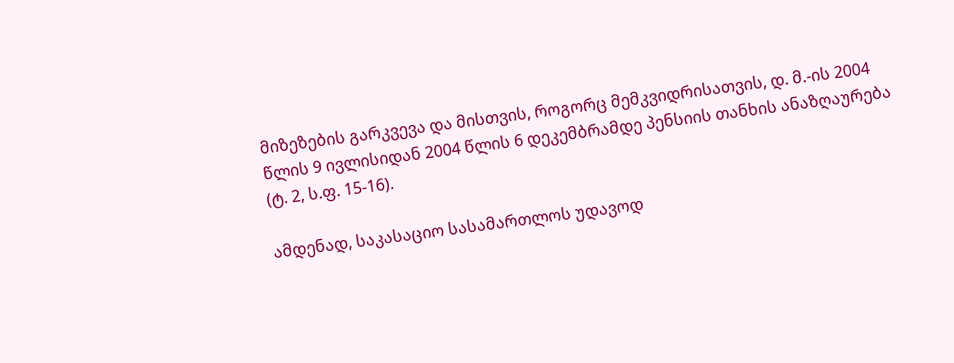მიზეზების გარკვევა და მისთვის, როგორც მემკვიდრისათვის, დ. მ.-ის 2004 წლის 9 ივლისიდან 2004 წლის 6 დეკემბრამდე პენსიის თანხის ანაზღაურება (ტ. 2, ს.ფ. 15-16).

ამდენად, საკასაციო სასამართლოს უდავოდ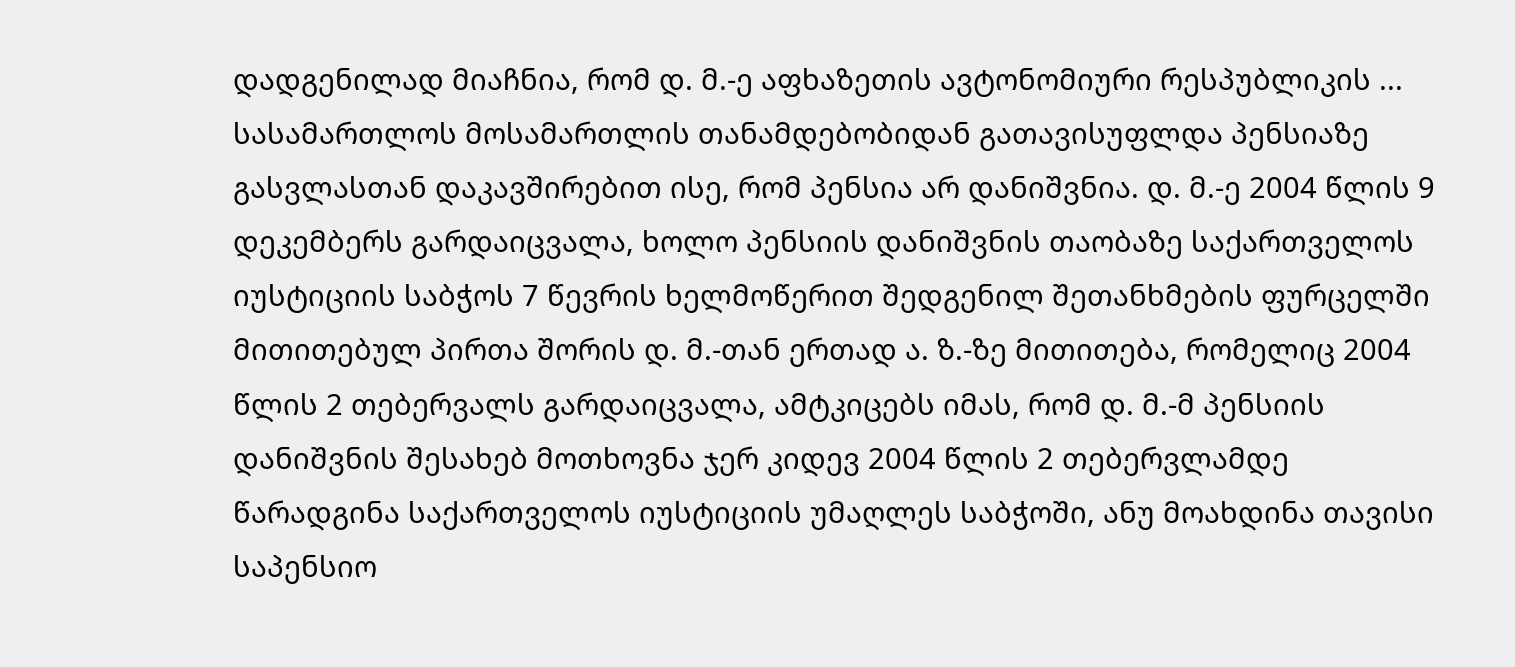დადგენილად მიაჩნია, რომ დ. მ.-ე აფხაზეთის ავტონომიური რესპუბლიკის ... სასამართლოს მოსამართლის თანამდებობიდან გათავისუფლდა პენსიაზე გასვლასთან დაკავშირებით ისე, რომ პენსია არ დანიშვნია. დ. მ.-ე 2004 წლის 9 დეკემბერს გარდაიცვალა, ხოლო პენსიის დანიშვნის თაობაზე საქართველოს იუსტიციის საბჭოს 7 წევრის ხელმოწერით შედგენილ შეთანხმების ფურცელში მითითებულ პირთა შორის დ. მ.-თან ერთად ა. ზ.-ზე მითითება, რომელიც 2004 წლის 2 თებერვალს გარდაიცვალა, ამტკიცებს იმას, რომ დ. მ.-მ პენსიის დანიშვნის შესახებ მოთხოვნა ჯერ კიდევ 2004 წლის 2 თებერვლამდე წარადგინა საქართველოს იუსტიციის უმაღლეს საბჭოში, ანუ მოახდინა თავისი საპენსიო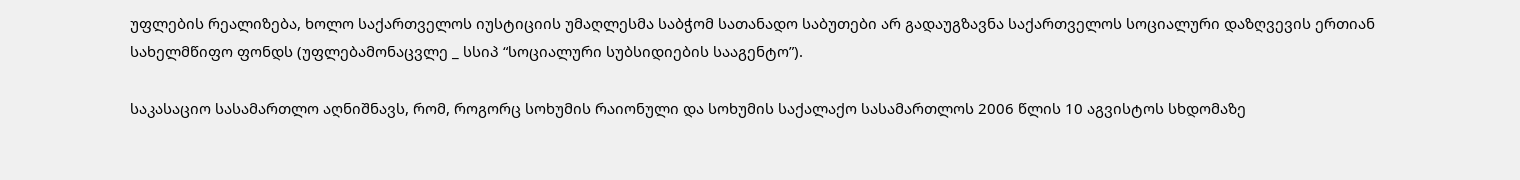უფლების რეალიზება, ხოლო საქართველოს იუსტიციის უმაღლესმა საბჭომ სათანადო საბუთები არ გადაუგზავნა საქართველოს სოციალური დაზღვევის ერთიან სახელმწიფო ფონდს (უფლებამონაცვლე _ სსიპ “სოციალური სუბსიდიების სააგენტო”).

საკასაციო სასამართლო აღნიშნავს, რომ, როგორც სოხუმის რაიონული და სოხუმის საქალაქო სასამართლოს 2006 წლის 10 აგვისტოს სხდომაზე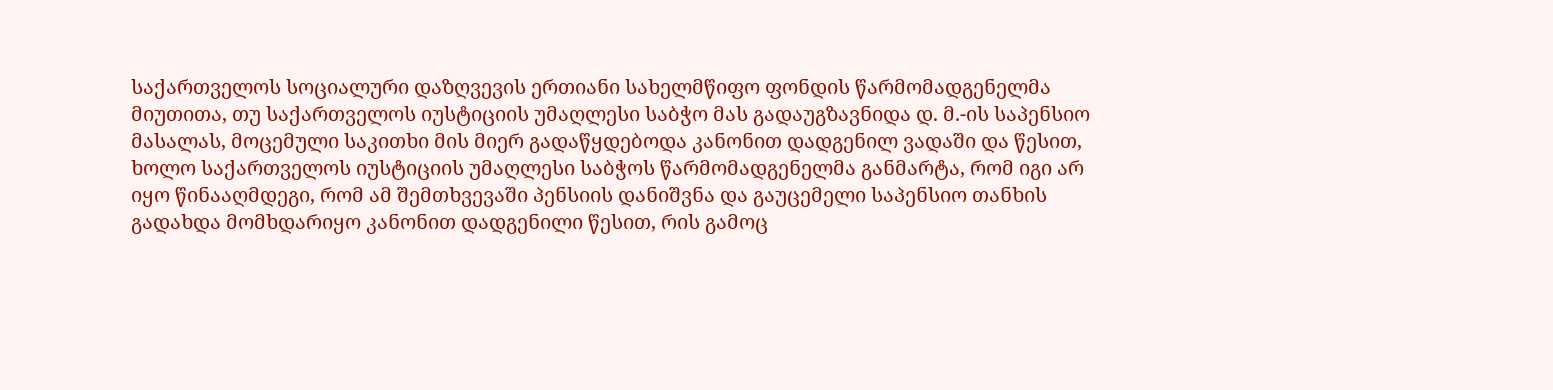საქართველოს სოციალური დაზღვევის ერთიანი სახელმწიფო ფონდის წარმომადგენელმა მიუთითა, თუ საქართველოს იუსტიციის უმაღლესი საბჭო მას გადაუგზავნიდა დ. მ.-ის საპენსიო მასალას, მოცემული საკითხი მის მიერ გადაწყდებოდა კანონით დადგენილ ვადაში და წესით, ხოლო საქართველოს იუსტიციის უმაღლესი საბჭოს წარმომადგენელმა განმარტა, რომ იგი არ იყო წინააღმდეგი, რომ ამ შემთხვევაში პენსიის დანიშვნა და გაუცემელი საპენსიო თანხის გადახდა მომხდარიყო კანონით დადგენილი წესით, რის გამოც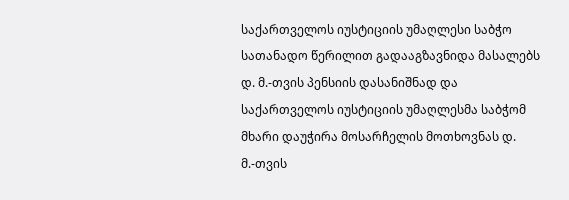საქართველოს იუსტიციის უმაღლესი საბჭო სათანადო წერილით გადააგზავნიდა მასალებს დ. მ.-თვის პენსიის დასანიშნად და საქართველოს იუსტიციის უმაღლესმა საბჭომ მხარი დაუჭირა მოსარჩელის მოთხოვნას დ. მ.-თვის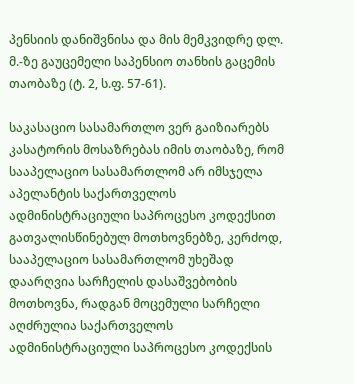პენსიის დანიშვნისა და მის მემკვიდრე დლ. მ.-ზე გაუცემელი საპენსიო თანხის გაცემის თაობაზე (ტ. 2, ს.ფ. 57-61).

საკასაციო სასამართლო ვერ გაიზიარებს კასატორის მოსაზრებას იმის თაობაზე, რომ სააპელაციო სასამართლომ არ იმსჯელა აპელანტის საქართველოს ადმინისტრაციული საპროცესო კოდექსით გათვალისწინებულ მოთხოვნებზე, კერძოდ, სააპელაციო სასამართლომ უხეშად დაარღვია სარჩელის დასაშვებობის მოთხოვნა, რადგან მოცემული სარჩელი აღძრულია საქართველოს ადმინისტრაციული საპროცესო კოდექსის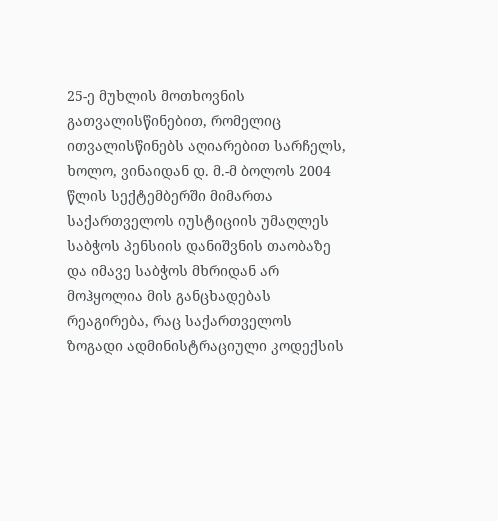25-ე მუხლის მოთხოვნის გათვალისწინებით, რომელიც ითვალისწინებს აღიარებით სარჩელს, ხოლო, ვინაიდან დ. მ.-მ ბოლოს 2004 წლის სექტემბერში მიმართა საქართველოს იუსტიციის უმაღლეს საბჭოს პენსიის დანიშვნის თაობაზე და იმავე საბჭოს მხრიდან არ მოჰყოლია მის განცხადებას რეაგირება, რაც საქართველოს ზოგადი ადმინისტრაციული კოდექსის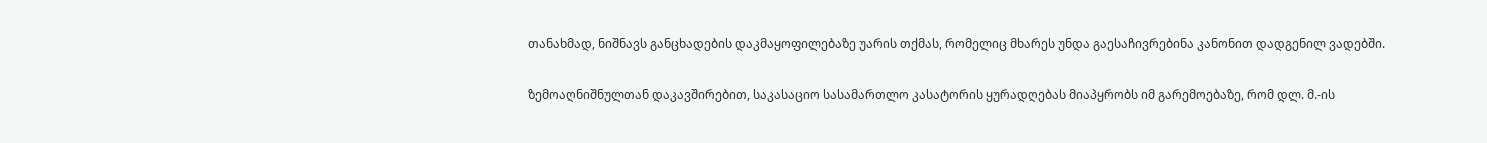თანახმად, ნიშნავს განცხადების დაკმაყოფილებაზე უარის თქმას, რომელიც მხარეს უნდა გაესაჩივრებინა კანონით დადგენილ ვადებში.

ზემოაღნიშნულთან დაკავშირებით, საკასაციო სასამართლო კასატორის ყურადღებას მიაპყრობს იმ გარემოებაზე, რომ დლ. მ.-ის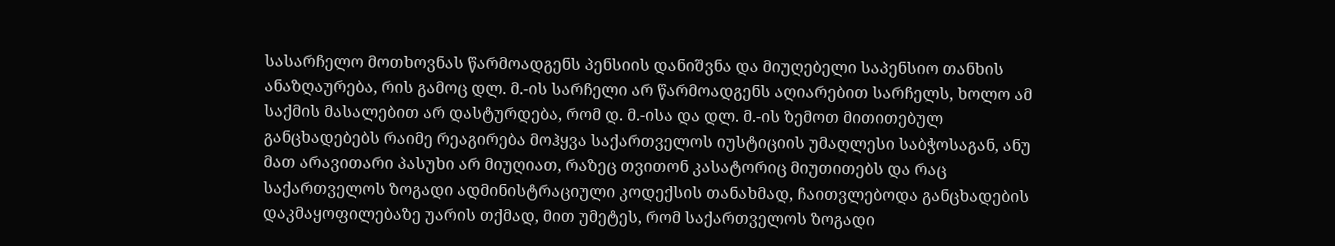სასარჩელო მოთხოვნას წარმოადგენს პენსიის დანიშვნა და მიუღებელი საპენსიო თანხის ანაზღაურება, რის გამოც დლ. მ.-ის სარჩელი არ წარმოადგენს აღიარებით სარჩელს, ხოლო ამ საქმის მასალებით არ დასტურდება, რომ დ. მ.-ისა და დლ. მ.-ის ზემოთ მითითებულ განცხადებებს რაიმე რეაგირება მოჰყვა საქართველოს იუსტიციის უმაღლესი საბჭოსაგან, ანუ მათ არავითარი პასუხი არ მიუღიათ, რაზეც თვითონ კასატორიც მიუთითებს და რაც საქართველოს ზოგადი ადმინისტრაციული კოდექსის თანახმად, ჩაითვლებოდა განცხადების დაკმაყოფილებაზე უარის თქმად, მით უმეტეს, რომ საქართველოს ზოგადი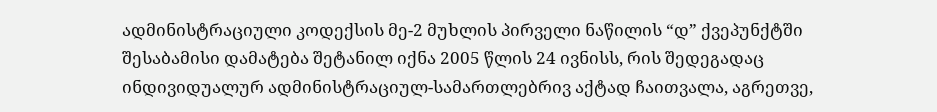ადმინისტრაციული კოდექსის მე-2 მუხლის პირველი ნაწილის “დ” ქვეპუნქტში შესაბამისი დამატება შეტანილ იქნა 2005 წლის 24 ივნისს, რის შედეგადაც ინდივიდუალურ ადმინისტრაციულ-სამართლებრივ აქტად ჩაითვალა, აგრეთვე,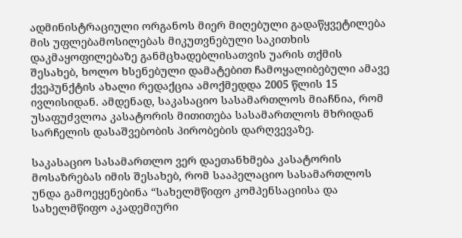ადმინისტრაციული ორგანოს მიერ მიღებული გადაწყვეტილება მის უფლებამოსილებას მიკუთვნებული საკითხის დაკმაყოფილებაზე განმცხადებლისათვის უარის თქმის შესახებ, ხოლო ხსენებული დამატებით ჩამოყალიბებული ამავე ქვეპუნქტის ახალი რედაქცია ამოქმედდა 2005 წლის 15 ივლისიდან. ამდენად, საკასაციო სასამართლოს მიაჩნია, რომ უსაფუძვლოა კასატორის მითითება სასამართლოს მხრიდან სარჩელის დასაშვებობის პირობების დარღვევაზე.

საკასაციო სასამართლო ვერ დაეთანხმება კასატორის მოსაზრებას იმის შესახებ, რომ სააპელაციო სასამართლოს უნდა გამოეყენებინა “სახელმწიფო კომპენსაციისა და სახელმწიფო აკადემიური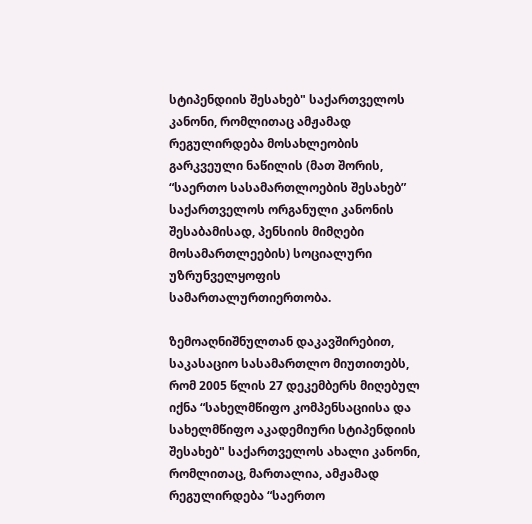სტიპენდიის შესახებ" საქართველოს კანონი, რომლითაც ამჟამად რეგულირდება მოსახლეობის გარკვეული ნაწილის (მათ შორის, “საერთო სასამართლოების შესახებ” საქართველოს ორგანული კანონის შესაბამისად, პენსიის მიმღები მოსამართლეების) სოციალური უზრუნველყოფის სამართალურთიერთობა.

ზემოაღნიშნულთან დაკავშირებით, საკასაციო სასამართლო მიუთითებს, რომ 2005 წლის 27 დეკემბერს მიღებულ იქნა “სახელმწიფო კომპენსაციისა და სახელმწიფო აკადემიური სტიპენდიის შესახებ" საქართველოს ახალი კანონი, რომლითაც, მართალია, ამჟამად რეგულირდება “საერთო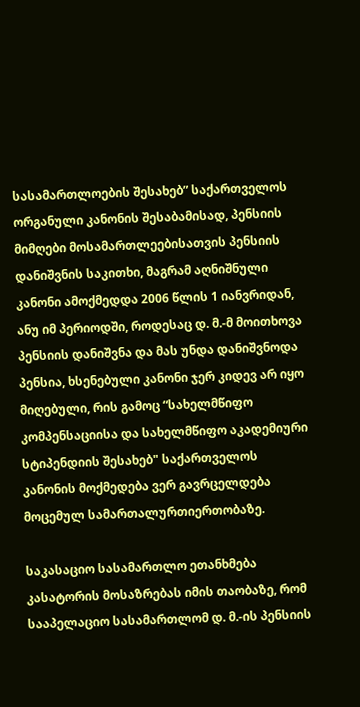სასამართლოების შესახებ” საქართველოს ორგანული კანონის შესაბამისად, პენსიის მიმღები მოსამართლეებისათვის პენსიის დანიშვნის საკითხი, მაგრამ აღნიშნული კანონი ამოქმედდა 2006 წლის 1 იანვრიდან, ანუ იმ პერიოდში, როდესაც დ. მ.-მ მოითხოვა პენსიის დანიშვნა და მას უნდა დანიშვნოდა პენსია, ხსენებული კანონი ჯერ კიდევ არ იყო მიღებული, რის გამოც “სახელმწიფო კომპენსაციისა და სახელმწიფო აკადემიური სტიპენდიის შესახებ" საქართველოს კანონის მოქმედება ვერ გავრცელდება მოცემულ სამართალურთიერთობაზე.

საკასაციო სასამართლო ეთანხმება კასატორის მოსაზრებას იმის თაობაზე, რომ სააპელაციო სასამართლომ დ. მ.-ის პენსიის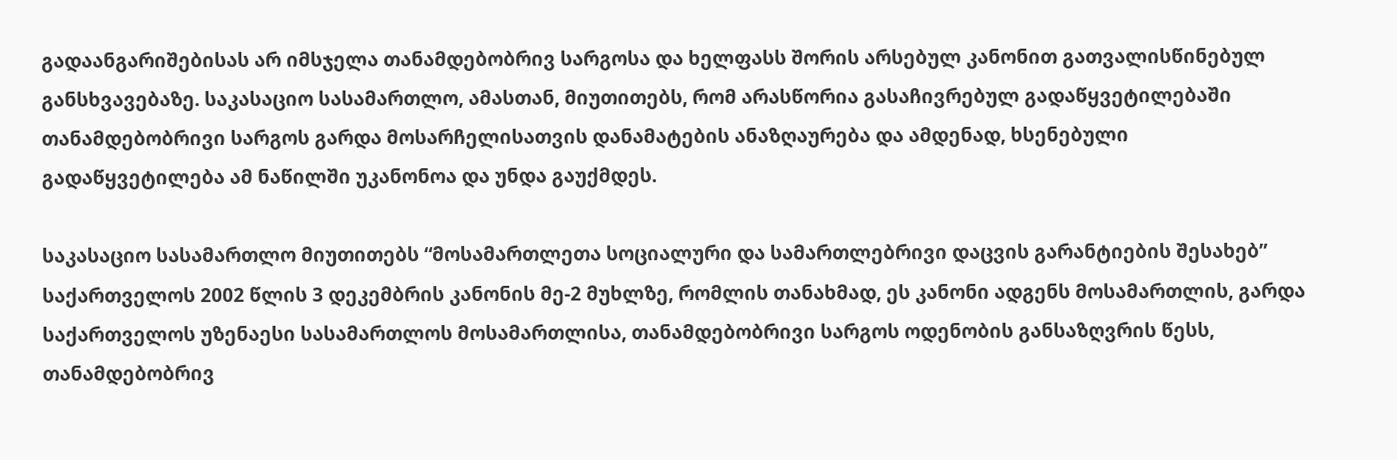გადაანგარიშებისას არ იმსჯელა თანამდებობრივ სარგოსა და ხელფასს შორის არსებულ კანონით გათვალისწინებულ განსხვავებაზე. საკასაციო სასამართლო, ამასთან, მიუთითებს, რომ არასწორია გასაჩივრებულ გადაწყვეტილებაში თანამდებობრივი სარგოს გარდა მოსარჩელისათვის დანამატების ანაზღაურება და ამდენად, ხსენებული გადაწყვეტილება ამ ნაწილში უკანონოა და უნდა გაუქმდეს.

საკასაციო სასამართლო მიუთითებს “მოსამართლეთა სოციალური და სამართლებრივი დაცვის გარანტიების შესახებ” საქართველოს 2002 წლის 3 დეკემბრის კანონის მე-2 მუხლზე, რომლის თანახმად, ეს კანონი ადგენს მოსამართლის, გარდა საქართველოს უზენაესი სასამართლოს მოსამართლისა, თანამდებობრივი სარგოს ოდენობის განსაზღვრის წესს, თანამდებობრივ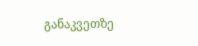განაკვეთზე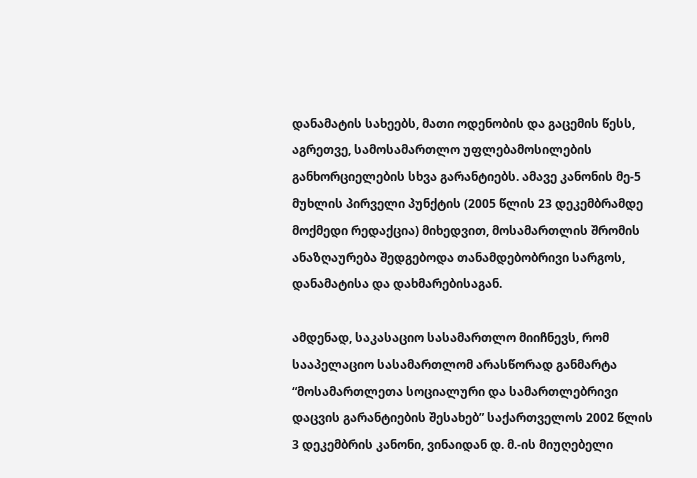დანამატის სახეებს, მათი ოდენობის და გაცემის წესს, აგრეთვე, სამოსამართლო უფლებამოსილების განხორციელების სხვა გარანტიებს. ამავე კანონის მე-5 მუხლის პირველი პუნქტის (2005 წლის 23 დეკემბრამდე მოქმედი რედაქცია) მიხედვით, მოსამართლის შრომის ანაზღაურება შედგებოდა თანამდებობრივი სარგოს, დანამატისა და დახმარებისაგან.

ამდენად, საკასაციო სასამართლო მიიჩნევს, რომ სააპელაციო სასამართლომ არასწორად განმარტა “მოსამართლეთა სოციალური და სამართლებრივი დაცვის გარანტიების შესახებ” საქართველოს 2002 წლის 3 დეკემბრის კანონი, ვინაიდან დ. მ.-ის მიუღებელი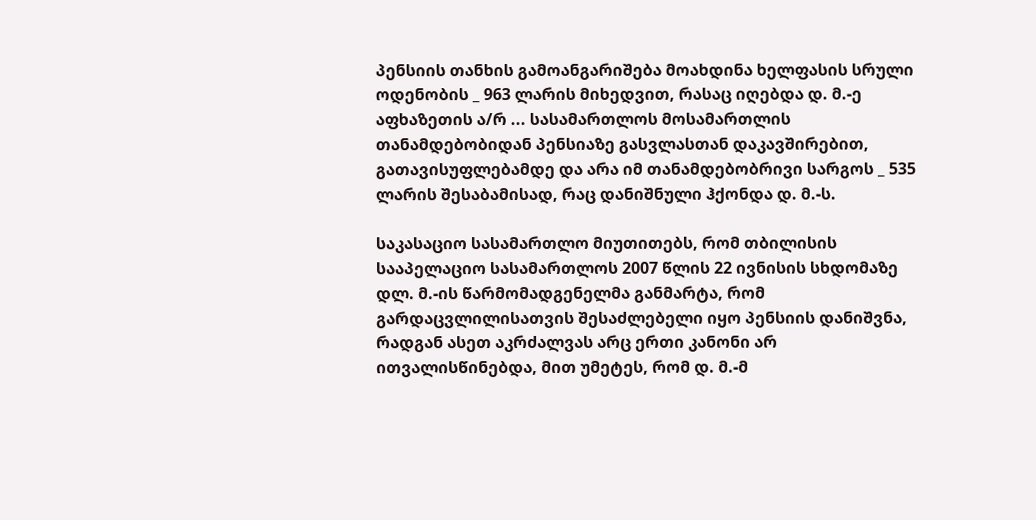პენსიის თანხის გამოანგარიშება მოახდინა ხელფასის სრული ოდენობის _ 963 ლარის მიხედვით, რასაც იღებდა დ. მ.-ე აფხაზეთის ა/რ ... სასამართლოს მოსამართლის თანამდებობიდან პენსიაზე გასვლასთან დაკავშირებით, გათავისუფლებამდე და არა იმ თანამდებობრივი სარგოს _ 535 ლარის შესაბამისად, რაც დანიშნული ჰქონდა დ. მ.-ს.

საკასაციო სასამართლო მიუთითებს, რომ თბილისის სააპელაციო სასამართლოს 2007 წლის 22 ივნისის სხდომაზე დლ. მ.-ის წარმომადგენელმა განმარტა, რომ გარდაცვლილისათვის შესაძლებელი იყო პენსიის დანიშვნა, რადგან ასეთ აკრძალვას არც ერთი კანონი არ ითვალისწინებდა, მით უმეტეს, რომ დ. მ.-მ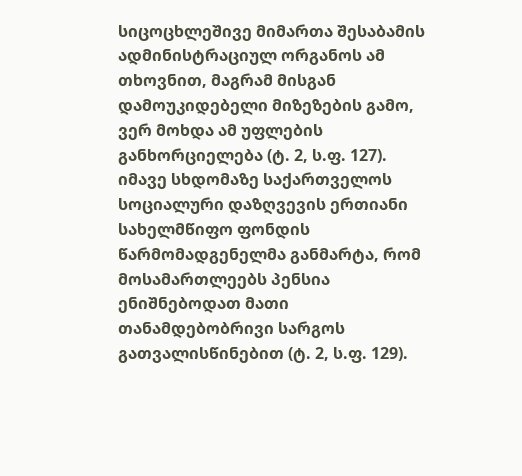სიცოცხლეშივე მიმართა შესაბამის ადმინისტრაციულ ორგანოს ამ თხოვნით, მაგრამ მისგან დამოუკიდებელი მიზეზების გამო, ვერ მოხდა ამ უფლების განხორციელება (ტ. 2, ს.ფ. 127). იმავე სხდომაზე საქართველოს სოციალური დაზღვევის ერთიანი სახელმწიფო ფონდის წარმომადგენელმა განმარტა, რომ მოსამართლეებს პენსია ენიშნებოდათ მათი თანამდებობრივი სარგოს გათვალისწინებით (ტ. 2, ს.ფ. 129).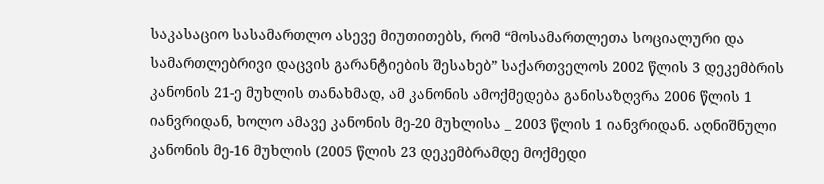საკასაციო სასამართლო ასევე მიუთითებს, რომ “მოსამართლეთა სოციალური და სამართლებრივი დაცვის გარანტიების შესახებ” საქართველოს 2002 წლის 3 დეკემბრის კანონის 21-ე მუხლის თანახმად, ამ კანონის ამოქმედება განისაზღვრა 2006 წლის 1 იანვრიდან, ხოლო ამავე კანონის მე-20 მუხლისა _ 2003 წლის 1 იანვრიდან. აღნიშნული კანონის მე-16 მუხლის (2005 წლის 23 დეკემბრამდე მოქმედი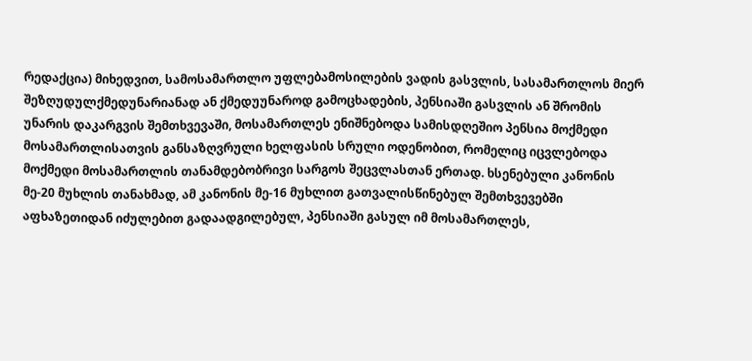რედაქცია) მიხედვით, სამოსამართლო უფლებამოსილების ვადის გასვლის, სასამართლოს მიერ შეზღუდულქმედუნარიანად ან ქმედუუნაროდ გამოცხადების, პენსიაში გასვლის ან შრომის უნარის დაკარგვის შემთხვევაში, მოსამართლეს ენიშნებოდა სამისდღეშიო პენსია მოქმედი მოსამართლისათვის განსაზღვრული ხელფასის სრული ოდენობით, რომელიც იცვლებოდა მოქმედი მოსამართლის თანამდებობრივი სარგოს შეცვლასთან ერთად. ხსენებული კანონის მე-20 მუხლის თანახმად, ამ კანონის მე-16 მუხლით გათვალისწინებულ შემთხვევებში აფხაზეთიდან იძულებით გადაადგილებულ, პენსიაში გასულ იმ მოსამართლეს,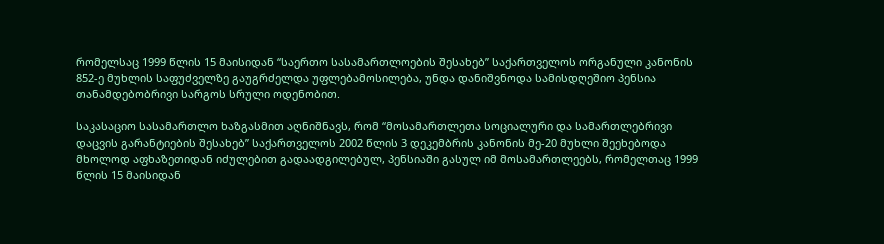რომელსაც 1999 წლის 15 მაისიდან “საერთო სასამართლოების შესახებ” საქართველოს ორგანული კანონის 852-ე მუხლის საფუძველზე გაუგრძელდა უფლებამოსილება, უნდა დანიშვნოდა სამისდღეშიო პენსია თანამდებობრივი სარგოს სრული ოდენობით.

საკასაციო სასამართლო ხაზგასმით აღნიშნავს, რომ “მოსამართლეთა სოციალური და სამართლებრივი დაცვის გარანტიების შესახებ” საქართველოს 2002 წლის 3 დეკემბრის კანონის მე-20 მუხლი შეეხებოდა მხოლოდ აფხაზეთიდან იძულებით გადაადგილებულ, პენსიაში გასულ იმ მოსამართლეებს, რომელთაც 1999 წლის 15 მაისიდან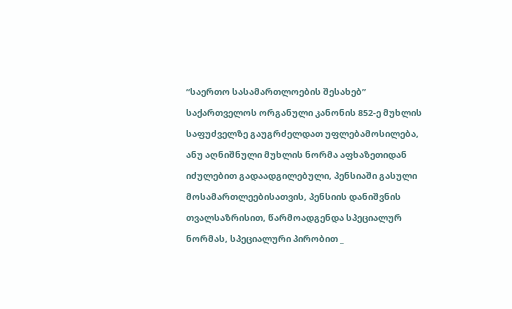“საერთო სასამართლოების შესახებ” საქართველოს ორგანული კანონის 852-ე მუხლის საფუძველზე გაუგრძელდათ უფლებამოსილება, ანუ აღნიშნული მუხლის ნორმა აფხაზეთიდან იძულებით გადაადგილებული, პენსიაში გასული მოსამართლეებისათვის, პენსიის დანიშვნის თვალსაზრისით, წარმოადგენდა სპეციალურ ნორმას, სპეციალური პირობით _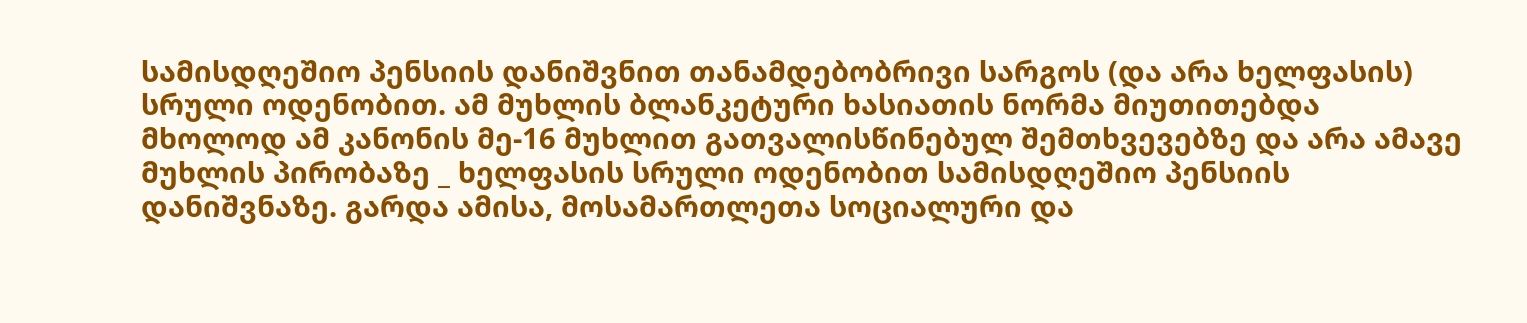სამისდღეშიო პენსიის დანიშვნით თანამდებობრივი სარგოს (და არა ხელფასის) სრული ოდენობით. ამ მუხლის ბლანკეტური ხასიათის ნორმა მიუთითებდა მხოლოდ ამ კანონის მე-16 მუხლით გათვალისწინებულ შემთხვევებზე და არა ამავე მუხლის პირობაზე _ ხელფასის სრული ოდენობით სამისდღეშიო პენსიის დანიშვნაზე. გარდა ამისა, მოსამართლეთა სოციალური და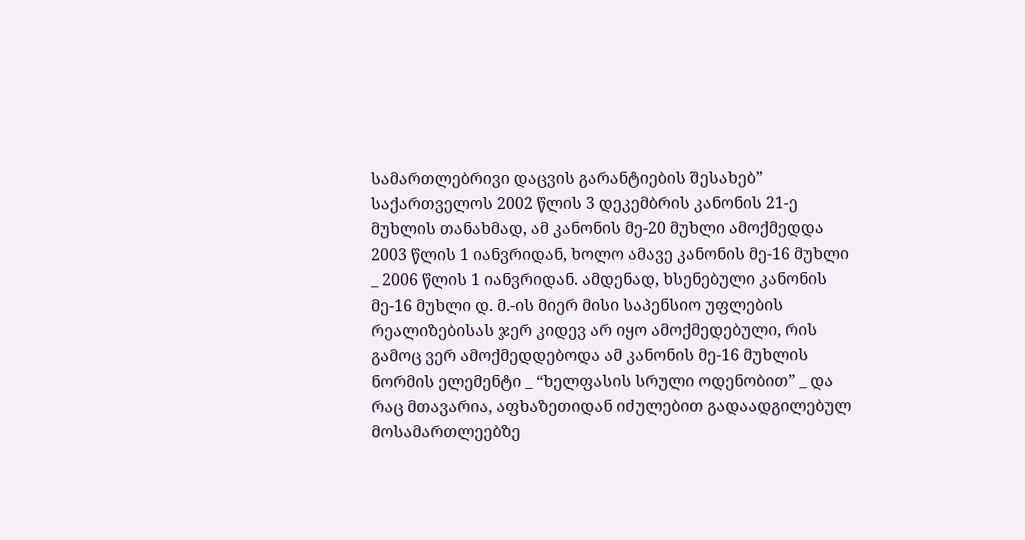სამართლებრივი დაცვის გარანტიების შესახებ” საქართველოს 2002 წლის 3 დეკემბრის კანონის 21-ე მუხლის თანახმად, ამ კანონის მე-20 მუხლი ამოქმედდა 2003 წლის 1 იანვრიდან, ხოლო ამავე კანონის მე-16 მუხლი _ 2006 წლის 1 იანვრიდან. ამდენად, ხსენებული კანონის მე-16 მუხლი დ. მ.-ის მიერ მისი საპენსიო უფლების რეალიზებისას ჯერ კიდევ არ იყო ამოქმედებული, რის გამოც ვერ ამოქმედდებოდა ამ კანონის მე-16 მუხლის ნორმის ელემენტი _ “ხელფასის სრული ოდენობით” _ და რაც მთავარია, აფხაზეთიდან იძულებით გადაადგილებულ მოსამართლეებზე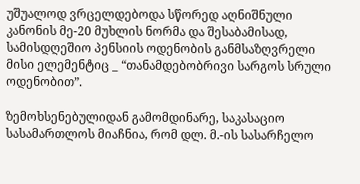უშუალოდ ვრცელდებოდა სწორედ აღნიშნული კანონის მე-20 მუხლის ნორმა და შესაბამისად, სამისდღეშიო პენსიის ოდენობის განმსაზღვრელი მისი ელემენტიც _ “თანამდებობრივი სარგოს სრული ოდენობით”.

ზემოხსენებულიდან გამომდინარე, საკასაციო სასამართლოს მიაჩნია, რომ დლ. მ.-ის სასარჩელო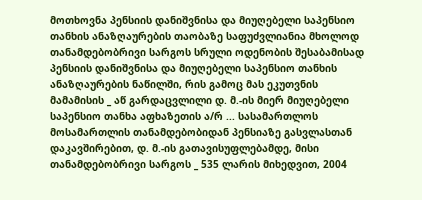მოთხოვნა პენსიის დანიშვნისა და მიუღებელი საპენსიო თანხის ანაზღაურების თაობაზე საფუძვლიანია მხოლოდ თანამდებობრივი სარგოს სრული ოდენობის შესაბამისად პენსიის დანიშვნისა და მიუღებელი საპენსიო თანხის ანაზღაურების ნაწილში, რის გამოც მას ეკუთვნის მამამისის _ აწ გარდაცვლილი დ. მ.-ის მიერ მიუღებელი საპენსიო თანხა აფხაზეთის ა/რ ... სასამართლოს მოსამართლის თანამდებობიდან პენსიაზე გასვლასთან დაკავშირებით, დ. მ.-ის გათავისუფლებამდე, მისი თანამდებობრივი სარგოს _ 535 ლარის მიხედვით, 2004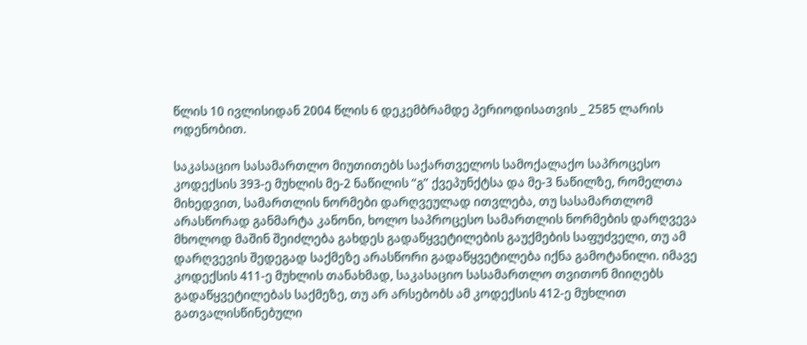წლის 10 ივლისიდან 2004 წლის 6 დეკემბრამდე პერიოდისათვის _ 2585 ლარის ოდენობით.

საკასაციო სასამართლო მიუთითებს საქართველოს სამოქალაქო საპროცესო კოდექსის 393-ე მუხლის მე-2 ნაწილის “გ” ქვეპუნქტსა და მე-3 ნაწილზე, რომელთა მიხედვით, სამართლის ნორმები დარღვეულად ითვლება, თუ სასამართლომ არასწორად განმარტა კანონი, ხოლო საპროცესო სამართლის ნორმების დარღვევა მხოლოდ მაშინ შეიძლება გახდეს გადაწყვეტილების გაუქმების საფუძველი, თუ ამ დარღვევის შედეგად საქმეზე არასწორი გადაწყვეტილება იქნა გამოტანილი. იმავე კოდექსის 411-ე მუხლის თანახმად, საკასაციო სასამართლო თვითონ მიიღებს გადაწყვეტილებას საქმეზე, თუ არ არსებობს ამ კოდექსის 412-ე მუხლით გათვალისწინებული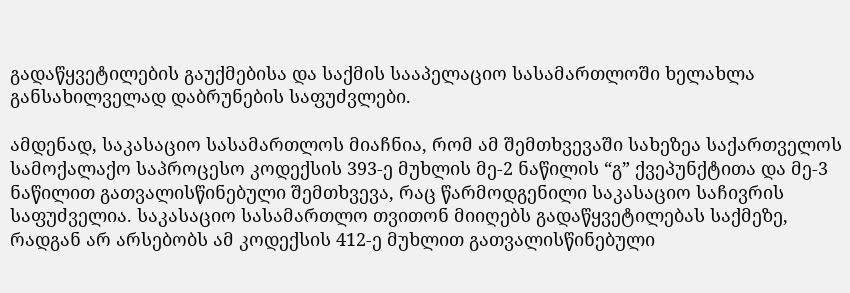გადაწყვეტილების გაუქმებისა და საქმის სააპელაციო სასამართლოში ხელახლა განსახილველად დაბრუნების საფუძვლები.

ამდენად, საკასაციო სასამართლოს მიაჩნია, რომ ამ შემთხვევაში სახეზეა საქართველოს სამოქალაქო საპროცესო კოდექსის 393-ე მუხლის მე-2 ნაწილის “გ” ქვეპუნქტითა და მე-3 ნაწილით გათვალისწინებული შემთხვევა, რაც წარმოდგენილი საკასაციო საჩივრის საფუძველია. საკასაციო სასამართლო თვითონ მიიღებს გადაწყვეტილებას საქმეზე, რადგან არ არსებობს ამ კოდექსის 412-ე მუხლით გათვალისწინებული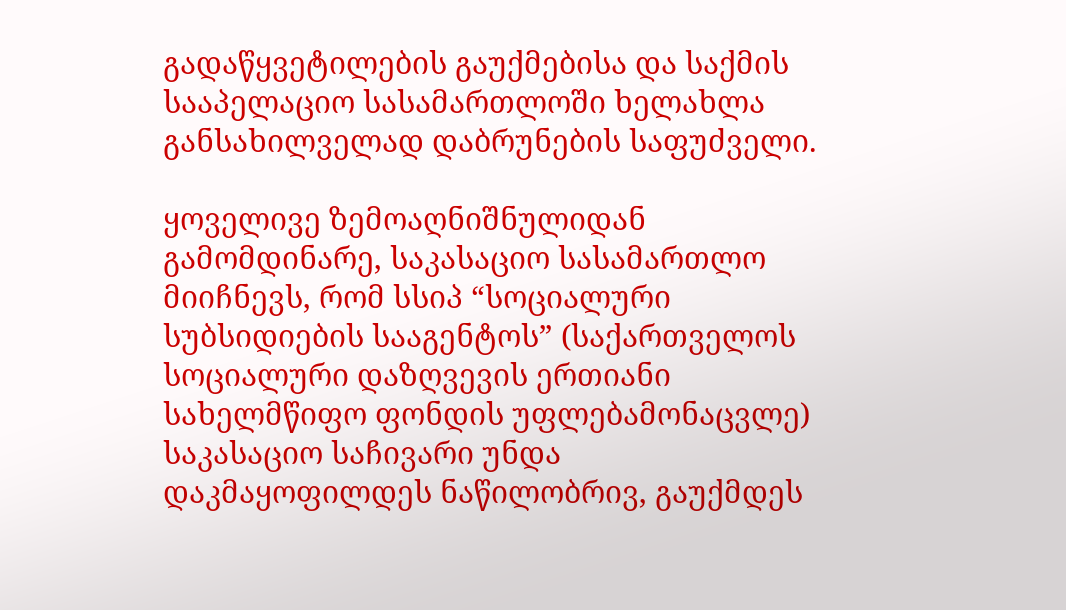გადაწყვეტილების გაუქმებისა და საქმის სააპელაციო სასამართლოში ხელახლა განსახილველად დაბრუნების საფუძველი.

ყოველივე ზემოაღნიშნულიდან გამომდინარე, საკასაციო სასამართლო მიიჩნევს, რომ სსიპ “სოციალური სუბსიდიების სააგენტოს” (საქართველოს სოციალური დაზღვევის ერთიანი სახელმწიფო ფონდის უფლებამონაცვლე) საკასაციო საჩივარი უნდა დაკმაყოფილდეს ნაწილობრივ, გაუქმდეს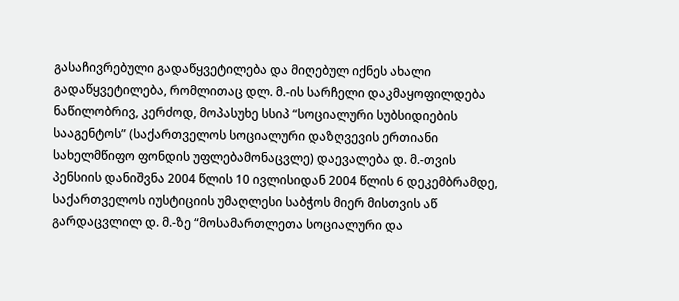გასაჩივრებული გადაწყვეტილება და მიღებულ იქნეს ახალი გადაწყვეტილება, რომლითაც დლ. მ.-ის სარჩელი დაკმაყოფილდება ნაწილობრივ, კერძოდ, მოპასუხე სსიპ “სოციალური სუბსიდიების სააგენტოს” (საქართველოს სოციალური დაზღვევის ერთიანი სახელმწიფო ფონდის უფლებამონაცვლე) დაევალება დ. მ.-თვის პენსიის დანიშვნა 2004 წლის 10 ივლისიდან 2004 წლის 6 დეკემბრამდე, საქართველოს იუსტიციის უმაღლესი საბჭოს მიერ მისთვის აწ გარდაცვლილ დ. მ.-ზე “მოსამართლეთა სოციალური და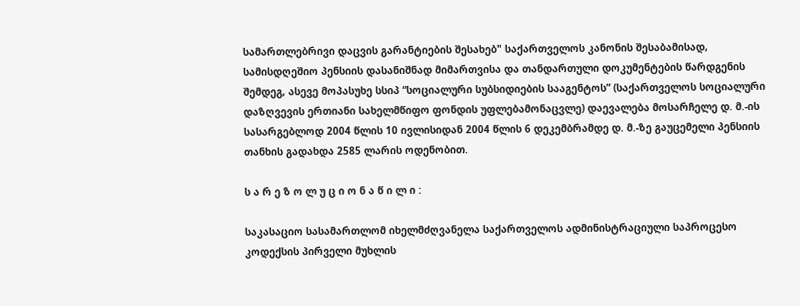სამართლებრივი დაცვის გარანტიების შესახებ" საქართველოს კანონის შესაბამისად, სამისდღეშიო პენსიის დასანიშნად მიმართვისა და თანდართული დოკუმენტების წარდგენის შემდეგ, ასევე მოპასუხე სსიპ “სოციალური სუბსიდიების სააგენტოს” (საქართველოს სოციალური დაზღვევის ერთიანი სახელმწიფო ფონდის უფლებამონაცვლე) დაევალება მოსარჩელე დ. მ.-ის სასარგებლოდ 2004 წლის 10 ივლისიდან 2004 წლის 6 დეკემბრამდე დ. მ.-ზე გაუცემელი პენსიის თანხის გადახდა 2585 ლარის ოდენობით.

ს ა რ ე ზ ო ლ უ ც ი ო ნ ა წ ი ლ ი :

საკასაციო სასამართლომ იხელმძღვანელა საქართველოს ადმინისტრაციული საპროცესო კოდექსის პირველი მუხლის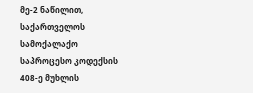მე-2 ნაწილით, საქართველოს სამოქალაქო საპროცესო კოდექსის 408-ე მუხლის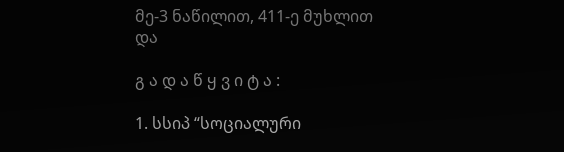მე-3 ნაწილით, 411-ე მუხლით და

გ ა დ ა წ ყ ვ ი ტ ა :

1. სსიპ “სოციალური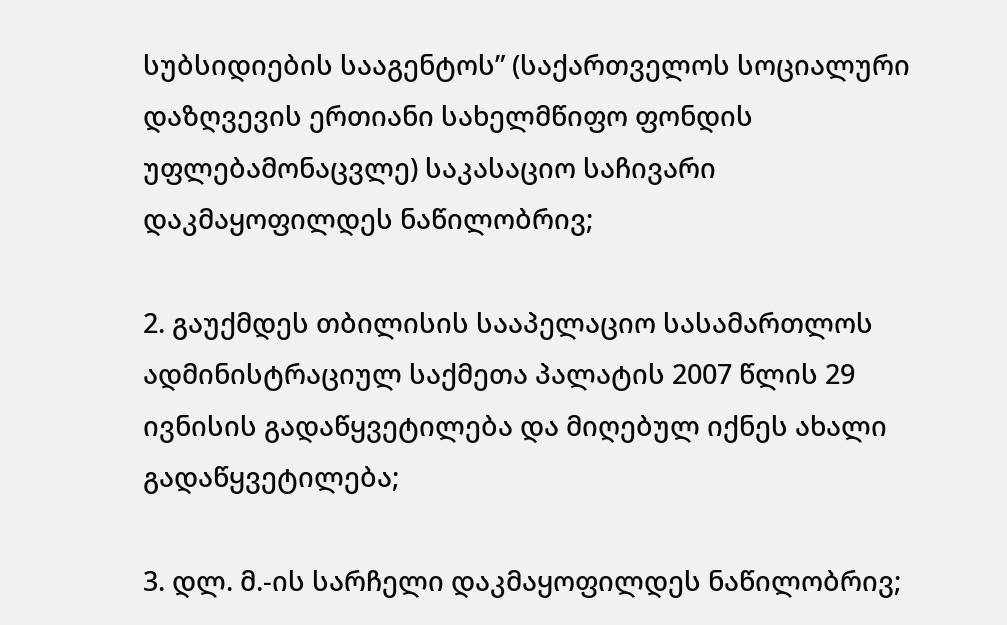სუბსიდიების სააგენტოს” (საქართველოს სოციალური დაზღვევის ერთიანი სახელმწიფო ფონდის უფლებამონაცვლე) საკასაციო საჩივარი დაკმაყოფილდეს ნაწილობრივ;

2. გაუქმდეს თბილისის სააპელაციო სასამართლოს ადმინისტრაციულ საქმეთა პალატის 2007 წლის 29 ივნისის გადაწყვეტილება და მიღებულ იქნეს ახალი გადაწყვეტილება;

3. დლ. მ.-ის სარჩელი დაკმაყოფილდეს ნაწილობრივ;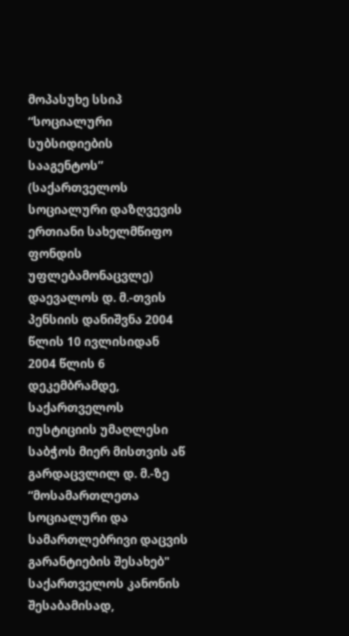მოპასუხე სსიპ “სოციალური სუბსიდიების სააგენტოს” (საქართველოს სოციალური დაზღვევის ერთიანი სახელმწიფო ფონდის უფლებამონაცვლე) დაევალოს დ. მ.-თვის პენსიის დანიშვნა 2004 წლის 10 ივლისიდან 2004 წლის 6 დეკემბრამდე, საქართველოს იუსტიციის უმაღლესი საბჭოს მიერ მისთვის აწ გარდაცვლილ დ. მ.-ზე “მოსამართლეთა სოციალური და სამართლებრივი დაცვის გარანტიების შესახებ" საქართველოს კანონის შესაბამისად,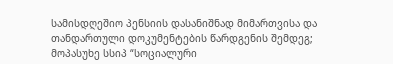სამისდღეშიო პენსიის დასანიშნად მიმართვისა და თანდართული დოკუმენტების წარდგენის შემდეგ; მოპასუხე სსიპ “სოციალური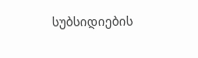სუბსიდიების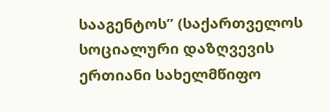სააგენტოს” (საქართველოს სოციალური დაზღვევის ერთიანი სახელმწიფო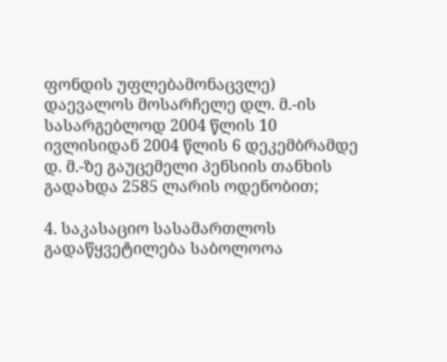ფონდის უფლებამონაცვლე) დაევალოს მოსარჩელე დლ. მ.-ის სასარგებლოდ 2004 წლის 10 ივლისიდან 2004 წლის 6 დეკემბრამდე დ. მ.-ზე გაუცემელი პენსიის თანხის გადახდა 2585 ლარის ოდენობით;

4. საკასაციო სასამართლოს გადაწყვეტილება საბოლოოა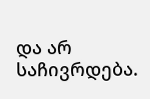და არ საჩივრდება.